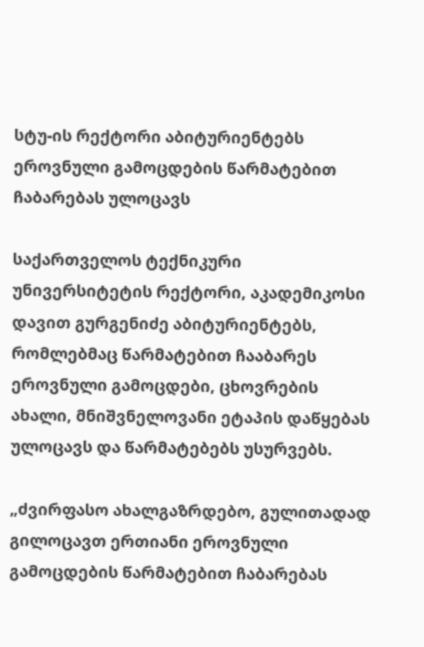სტუ-ის რექტორი აბიტურიენტებს ეროვნული გამოცდების წარმატებით ჩაბარებას ულოცავს

საქართველოს ტექნიკური უნივერსიტეტის რექტორი, აკადემიკოსი დავით გურგენიძე აბიტურიენტებს, რომლებმაც წარმატებით ჩააბარეს ეროვნული გამოცდები, ცხოვრების ახალი, მნიშვნელოვანი ეტაპის დაწყებას ულოცავს და წარმატებებს უსურვებს.

„ძვირფასო ახალგაზრდებო, გულითადად გილოცავთ ერთიანი ეროვნული გამოცდების წარმატებით ჩაბარებას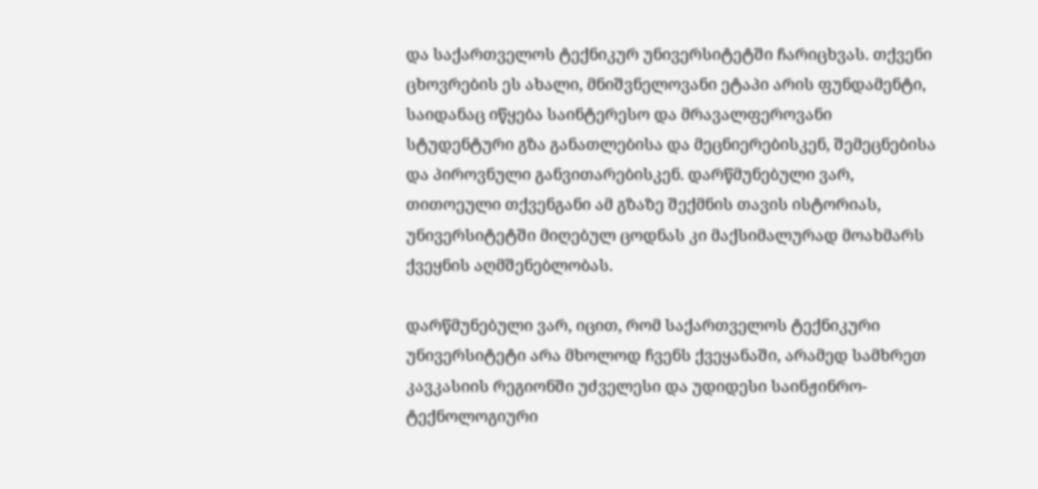და საქართველოს ტექნიკურ უნივერსიტეტში ჩარიცხვას. თქვენი ცხოვრების ეს ახალი, მნიშვნელოვანი ეტაპი არის ფუნდამენტი, საიდანაც იწყება საინტერესო და მრავალფეროვანი სტუდენტური გზა განათლებისა და მეცნიერებისკენ, შემეცნებისა და პიროვნული განვითარებისკენ. დარწმუნებული ვარ, თითოეული თქვენგანი ამ გზაზე შექმნის თავის ისტორიას, უნივერსიტეტში მიღებულ ცოდნას კი მაქსიმალურად მოახმარს ქვეყნის აღმშენებლობას.

დარწმუნებული ვარ, იცით, რომ საქართველოს ტექნიკური უნივერსიტეტი არა მხოლოდ ჩვენს ქვეყანაში, არამედ სამხრეთ კავკასიის რეგიონში უძველესი და უდიდესი საინჟინრო-ტექნოლოგიური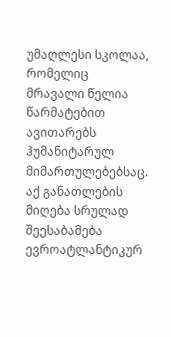უმაღლესი სკოლაა, რომელიც მრავალი წელია წარმატებით ავითარებს ჰუმანიტარულ მიმართულებებსაც. აქ განათლების მიღება სრულად შეესაბამება ევროატლანტიკურ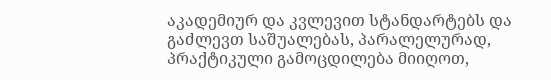აკადემიურ და კვლევით სტანდარტებს და გაძლევთ საშუალებას, პარალელურად, პრაქტიკული გამოცდილება მიიღოთ,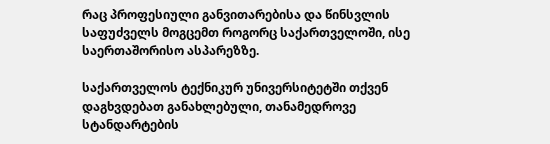რაც პროფესიული განვითარებისა და წინსვლის საფუძველს მოგცემთ როგორც საქართველოში, ისე საერთაშორისო ასპარეზზე.

საქართველოს ტექნიკურ უნივერსიტეტში თქვენ დაგხვდებათ განახლებული, თანამედროვე სტანდარტების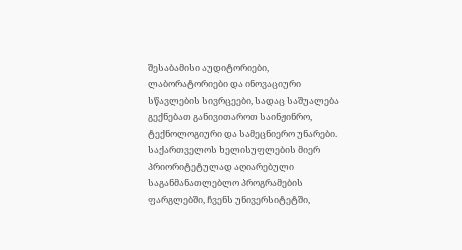შესაბამისი აუდიტორიები, ლაბორატორიები და ინოვაციური სწავლების სივრცეები, სადაც საშუალება გექნებათ განივითაროთ საინჟინრო, ტექნოლოგიური და სამეცნიერო უნარები. საქართველოს ხელისუფლების მიერ პრიორიტეტულად აღიარებული საგანმანათლებლო პროგრამების ფარგლებში, ჩვენს უნივერსიტეტში,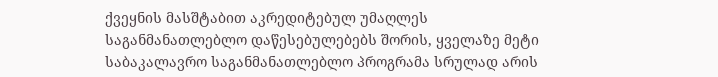ქვეყნის მასშტაბით აკრედიტებულ უმაღლეს საგანმანათლებლო დაწესებულებებს შორის, ყველაზე მეტი საბაკალავრო საგანმანათლებლო პროგრამა სრულად არის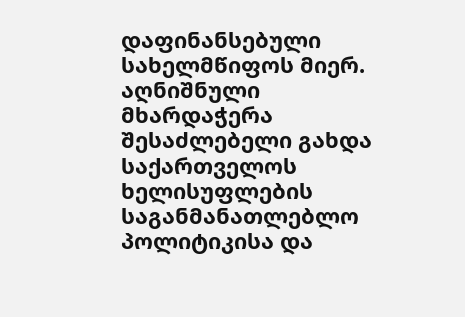დაფინანსებული სახელმწიფოს მიერ. აღნიშნული მხარდაჭერა შესაძლებელი გახდა საქართველოს ხელისუფლების საგანმანათლებლო პოლიტიკისა და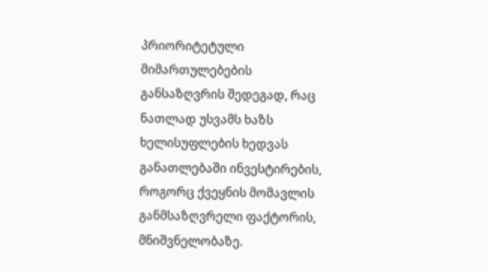პრიორიტეტული მიმართულებების განსაზღვრის შედეგად, რაც ნათლად უსვამს ხაზს ხელისუფლების ხედვას განათლებაში ინვესტირების, როგორც ქვეყნის მომავლის განმსაზღვრელი ფაქტორის, მნიშვნელობაზე.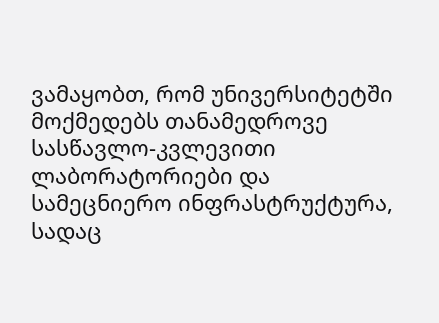ვამაყობთ, რომ უნივერსიტეტში მოქმედებს თანამედროვე სასწავლო-კვლევითი ლაბორატორიები და სამეცნიერო ინფრასტრუქტურა, სადაც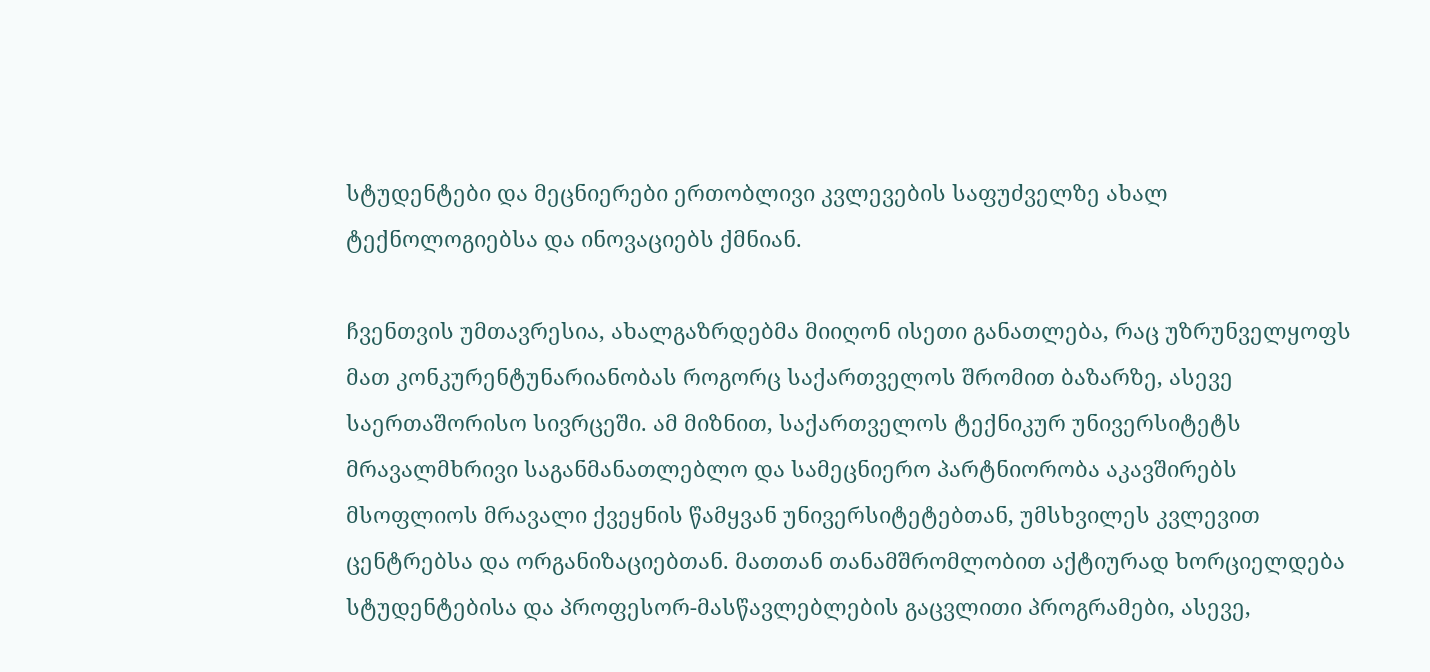სტუდენტები და მეცნიერები ერთობლივი კვლევების საფუძველზე ახალ ტექნოლოგიებსა და ინოვაციებს ქმნიან.

ჩვენთვის უმთავრესია, ახალგაზრდებმა მიიღონ ისეთი განათლება, რაც უზრუნველყოფს მათ კონკურენტუნარიანობას როგორც საქართველოს შრომით ბაზარზე, ასევე საერთაშორისო სივრცეში. ამ მიზნით, საქართველოს ტექნიკურ უნივერსიტეტს მრავალმხრივი საგანმანათლებლო და სამეცნიერო პარტნიორობა აკავშირებს მსოფლიოს მრავალი ქვეყნის წამყვან უნივერსიტეტებთან, უმსხვილეს კვლევით ცენტრებსა და ორგანიზაციებთან. მათთან თანამშრომლობით აქტიურად ხორციელდება სტუდენტებისა და პროფესორ-მასწავლებლების გაცვლითი პროგრამები, ასევე,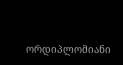ორდიპლომიანი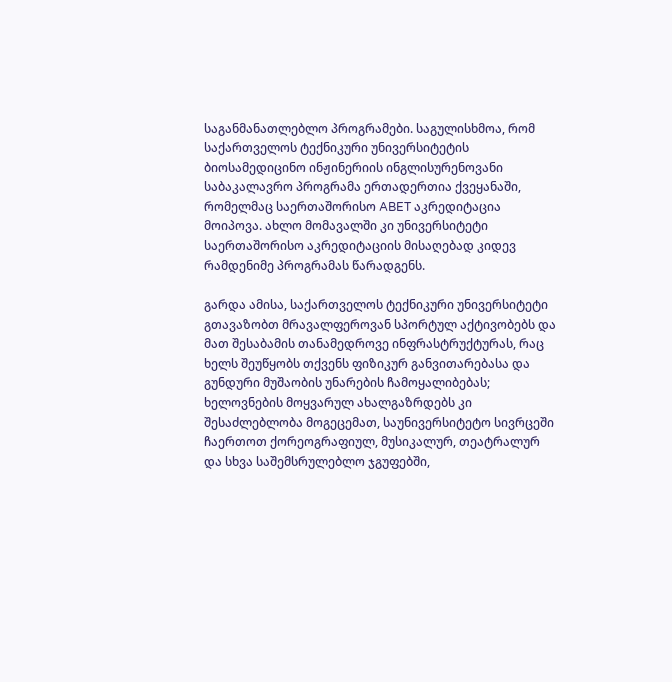საგანმანათლებლო პროგრამები. საგულისხმოა, რომ საქართველოს ტექნიკური უნივერსიტეტის ბიოსამედიცინო ინჟინერიის ინგლისურენოვანი საბაკალავრო პროგრამა ერთადერთია ქვეყანაში, რომელმაც საერთაშორისო ABET აკრედიტაცია მოიპოვა. ახლო მომავალში კი უნივერსიტეტი საერთაშორისო აკრედიტაციის მისაღებად კიდევ რამდენიმე პროგრამას წარადგენს.

გარდა ამისა, საქართველოს ტექნიკური უნივერსიტეტი გთავაზობთ მრავალფეროვან სპორტულ აქტივობებს და მათ შესაბამის თანამედროვე ინფრასტრუქტურას, რაც ხელს შეუწყობს თქვენს ფიზიკურ განვითარებასა და გუნდური მუშაობის უნარების ჩამოყალიბებას; ხელოვნების მოყვარულ ახალგაზრდებს კი შესაძლებლობა მოგეცემათ, საუნივერსიტეტო სივრცეში ჩაერთოთ ქორეოგრაფიულ, მუსიკალურ, თეატრალურ და სხვა საშემსრულებლო ჯგუფებში,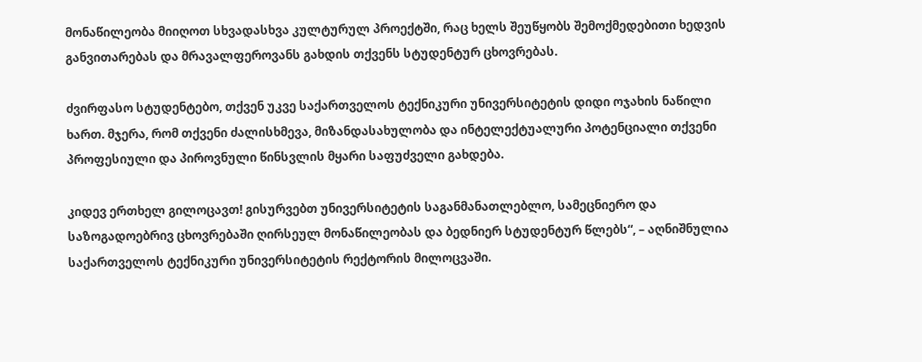მონაწილეობა მიიღოთ სხვადასხვა კულტურულ პროექტში, რაც ხელს შეუწყობს შემოქმედებითი ხედვის განვითარებას და მრავალფეროვანს გახდის თქვენს სტუდენტურ ცხოვრებას.

ძვირფასო სტუდენტებო, თქვენ უკვე საქართველოს ტექნიკური უნივერსიტეტის დიდი ოჯახის ნაწილი ხართ. მჯერა, რომ თქვენი ძალისხმევა, მიზანდასახულობა და ინტელექტუალური პოტენციალი თქვენი პროფესიული და პიროვნული წინსვლის მყარი საფუძველი გახდება.

კიდევ ერთხელ გილოცავთ! გისურვებთ უნივერსიტეტის საგანმანათლებლო, სამეცნიერო და საზოგადოებრივ ცხოვრებაში ღირსეულ მონაწილეობას და ბედნიერ სტუდენტურ წლებს“, – აღნიშნულია საქართველოს ტექნიკური უნივერსიტეტის რექტორის მილოცვაში.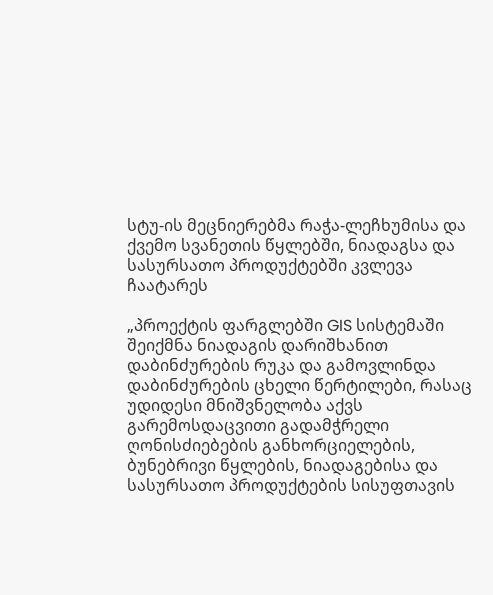სტუ-ის მეცნიერებმა რაჭა-ლეჩხუმისა და ქვემო სვანეთის წყლებში, ნიადაგსა და სასურსათო პროდუქტებში კვლევა ჩაატარეს

„პროექტის ფარგლებში GIS სისტემაში შეიქმნა ნიადაგის დარიშხანით დაბინძურების რუკა და გამოვლინდა დაბინძურების ცხელი წერტილები, რასაც უდიდესი მნიშვნელობა აქვს გარემოსდაცვითი გადამჭრელი ღონისძიებების განხორციელების, ბუნებრივი წყლების, ნიადაგებისა და სასურსათო პროდუქტების სისუფთავის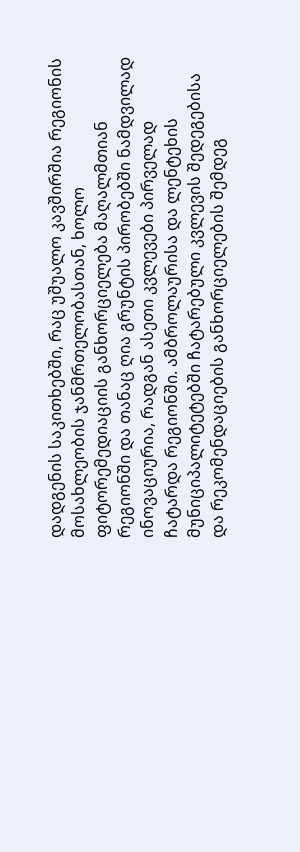დადგენის საკითხებში, რაც უშუალო კავშირშია რეგიონის მოსახლეობის ჯანმრთელობასთან, ხოლო ფიტორემედიაციის განხორციელება მაღალმთიან რეგიონში და თანაც ღია გრუნტის პირობებში ნამდვილად ინოვაციურია, რადგან ასეთი კვლევები პირველად ჩატარდა რეგიონში. ამბროლაურისა და ლენტეხის მუნიციპალიტეტებში ჩატარებული კვლევის შედეგებისა და რეკომენდაციების განხორციელების შემდეგ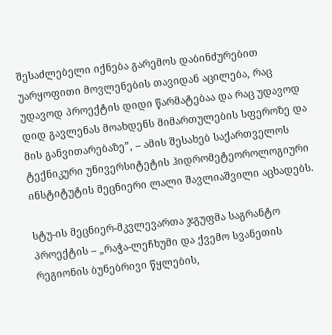შესაძლებელი იქნება გარემოს დაბინძურებით უარყოფითი მოვლენების თავიდან აცილება, რაც უდავოდ პროექტის დიდი წარმატებაა და რაც უდავოდ დიდ გავლენას მოახდენს მიმართულების სფეროზე და მის განვითარებაზე”, – ამის შესახებ საქართველოს ტექნიკური უნივერსიტეტის ჰიდრომეტეოროლოგიური ინსტიტუტის მეცნიერი ლალი შავლიაშვილი აცხადებს.

სტუ-ის მეცნიერ-მკვლევართა ჯგუფმა საგრანტო პროექტის – „რაჭა-ლეჩხუმი და ქვემო სვანეთის რეგიონის ბუნებრივი წყლების,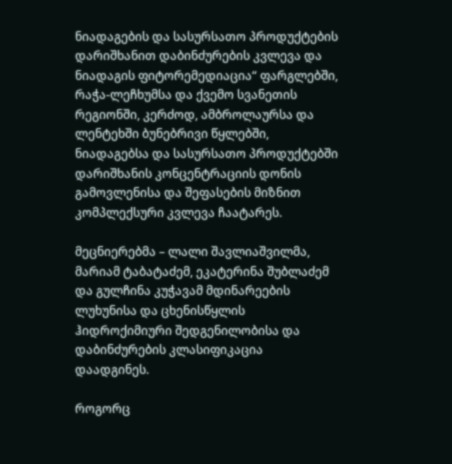ნიადაგების და სასურსათო პროდუქტების დარიშხანით დაბინძურების კვლევა და ნიადაგის ფიტორემედიაცია“ ფარგლებში, რაჭა-ლეჩხუმსა და ქვემო სვანეთის რეგიონში, კერძოდ, ამბროლაურსა და ლენტეხში ბუნებრივი წყლებში, ნიადაგებსა და სასურსათო პროდუქტებში დარიშხანის კონცენტრაციის დონის გამოვლენისა და შეფასების მიზნით  კომპლექსური კვლევა ჩაატარეს.

მეცნიერებმა – ლალი შავლიაშვილმა, მარიამ ტაბატაძემ, ეკატერინა შუბლაძემ და გულჩინა კუჭავამ მდინარეების ლუხუნისა და ცხენისწყლის ჰიდროქიმიური შედგენილობისა და დაბინძურების კლასიფიკაცია დაადგინეს.

როგორც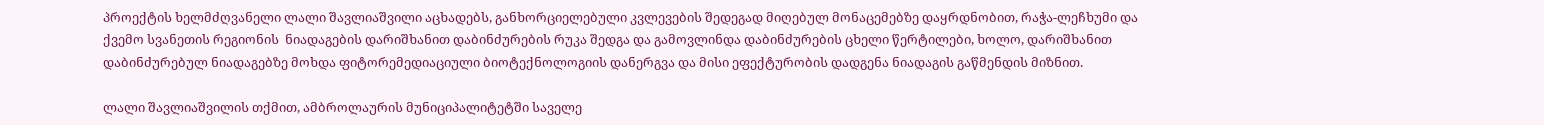პროექტის ხელმძღვანელი ლალი შავლიაშვილი აცხადებს, განხორციელებული კვლევების შედეგად მიღებულ მონაცემებზე დაყრდნობით, რაჭა-ლეჩხუმი და ქვემო სვანეთის რეგიონის  ნიადაგების დარიშხანით დაბინძურების რუკა შედგა და გამოვლინდა დაბინძურების ცხელი წერტილები, ხოლო, დარიშხანით დაბინძურებულ ნიადაგებზე მოხდა ფიტორემედიაციული ბიოტექნოლოგიის დანერგვა და მისი ეფექტურობის დადგენა ნიადაგის გაწმენდის მიზნით.

ლალი შავლიაშვილის თქმით, ამბროლაურის მუნიციპალიტეტში საველე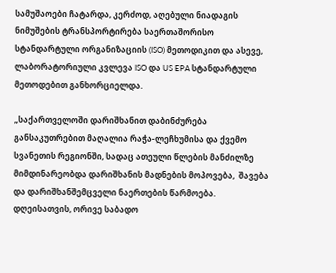სამუშაოები ჩატარდა, კერძოდ, აღებული ნიადაგის ნიმუშების ტრანსპორტირება საერთაშორისო სტანდარტული ორგანიზაციის (ISO) მეთოდიკით და ასევე, ლაბორატორიული კვლევა ISO და US EPA სტანდარტული მეთოდებით განხორციელდა.

„საქართველოში დარიშხანით დაბინძურება განსაკუთრებით მაღალია რაჭა-ლეჩხუმისა და ქვემო სვანეთის რეგიონში, სადაც ათეული წლების მანძილზე მიმდინარეობდა დარიშხანის მადნების მოპოვება,  შავება და დარიშხანშემცველი ნაერთების წარმოება. დღეისათვის, ორივე საბადო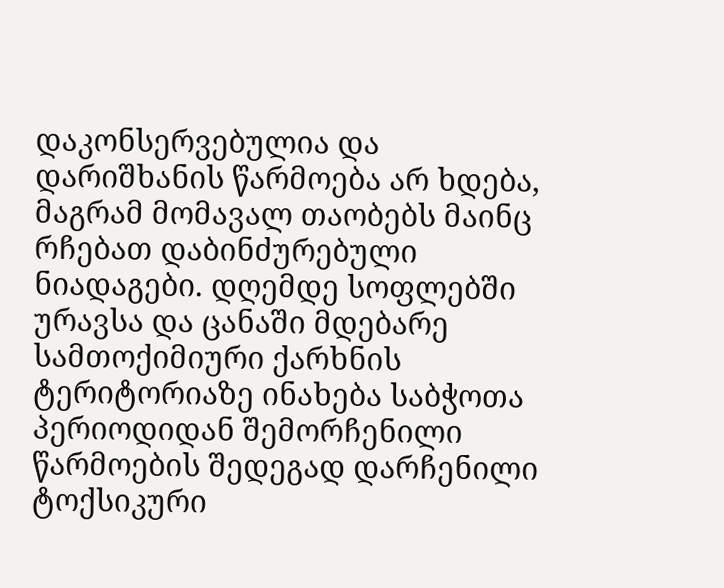დაკონსერვებულია და დარიშხანის წარმოება არ ხდება, მაგრამ მომავალ თაობებს მაინც რჩებათ დაბინძურებული ნიადაგები. დღემდე სოფლებში ურავსა და ცანაში მდებარე სამთოქიმიური ქარხნის ტერიტორიაზე ინახება საბჭოთა პერიოდიდან შემორჩენილი წარმოების შედეგად დარჩენილი ტოქსიკური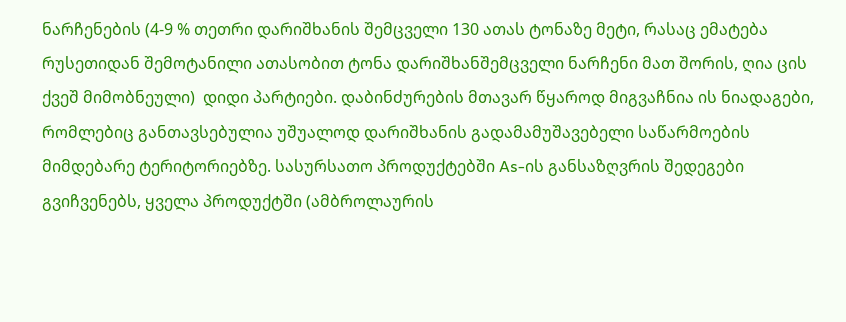ნარჩენების (4-9 % თეთრი დარიშხანის შემცველი 130 ათას ტონაზე მეტი, რასაც ემატება რუსეთიდან შემოტანილი ათასობით ტონა დარიშხანშემცველი ნარჩენი მათ შორის, ღია ცის ქვეშ მიმობნეული)  დიდი პარტიები. დაბინძურების მთავარ წყაროდ მიგვაჩნია ის ნიადაგები, რომლებიც განთავსებულია უშუალოდ დარიშხანის გადამამუშავებელი საწარმოების მიმდებარე ტერიტორიებზე. სასურსათო პროდუქტებში As-ის განსაზღვრის შედეგები გვიჩვენებს, ყველა პროდუქტში (ამბროლაურის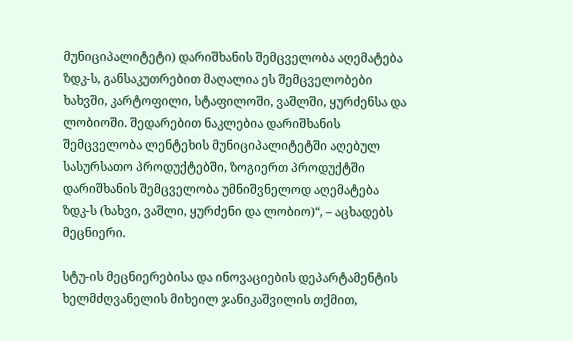მუნიციპალიტეტი) დარიშხანის შემცველობა აღემატება ზდკ-ს, განსაკუთრებით მაღალია ეს შემცველობები ხახვში, კარტოფილი, სტაფილოში, ვაშლში, ყურძენსა და ლობიოში. შედარებით ნაკლებია დარიშხანის შემცველობა ლენტეხის მუნიციპალიტეტში აღებულ სასურსათო პროდუქტებში, ზოგიერთ პროდუქტში დარიშხანის შემცველობა უმნიშვნელოდ აღემატება ზდკ-ს (ხახვი, ვაშლი, ყურძენი და ლობიო)“, – აცხადებს მეცნიერი.

სტუ-ის მეცნიერებისა და ინოვაციების დეპარტამენტის ხელმძღვანელის მიხეილ ჯანიკაშვილის თქმით,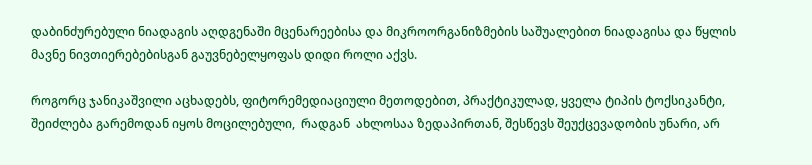დაბინძურებული ნიადაგის აღდგენაში მცენარეებისა და მიკროორგანიზმების საშუალებით ნიადაგისა და წყლის მავნე ნივთიერებებისგან გაუვნებელყოფას დიდი როლი აქვს.

როგორც ჯანიკაშვილი აცხადებს, ფიტორემედიაციული მეთოდებით, პრაქტიკულად, ყველა ტიპის ტოქსიკანტი, შეიძლება გარემოდან იყოს მოცილებული,  რადგან  ახლოსაა ზედაპირთან, შესწევს შეუქცევადობის უნარი, არ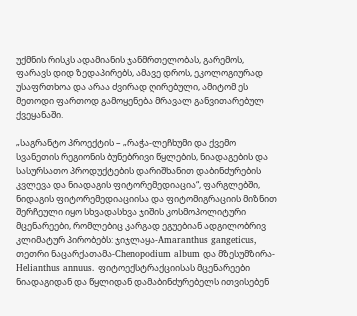უქმნის რისკს ადამიანის ჯანმრთელობას, გარემოს, ფარავს დიდ ზედაპირებს, ამავე დროს, ეკოლოგიურად უსაფრთხოა და არაა ძვირად ღირებული, ამიტომ ეს მეთოდი ფართოდ გამოყენება მრავალ განვითარებულ ქვეყანაში.

„საგრანტო პროექტის – „რაჭა-ლეჩხუმი და ქვემო სვანეთის რეგიონის ბუნებრივი წყლების, ნიადაგების და სასურსათო პროდუქტების დარიშხანით დაბინძურების კვლევა და ნიადაგის ფიტორემედიაცია“, ფარგლებში, ნიდაგის ფიტორემედიაციისა და ფიტომიგრაციის მიზნით შერჩეული იყო სხვადასხვა ჯიშის კოსმოპოლიტური მცენარეები, რომლებიც კარგად ეგუებიან ადგილობრივ კლიმატურ პირობებს: ჯიჯლაყა-Amaranthus gangeticus, თეთრი ნაცარქათამა-Chenopodium album და მზესუმზირა- Helianthus annuus. ფიტოექსტრაქციისას მცენარეები ნიადაგიდან და წყლიდან დამაბინძურებელს ითვისებენ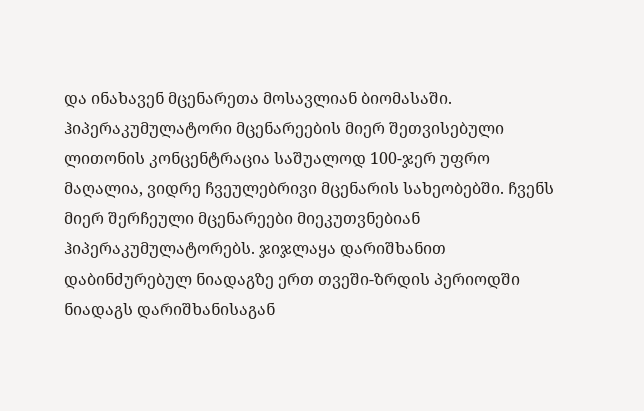და ინახავენ მცენარეთა მოსავლიან ბიომასაში. ჰიპერაკუმულატორი მცენარეების მიერ შეთვისებული ლითონის კონცენტრაცია საშუალოდ 100-ჯერ უფრო მაღალია, ვიდრე ჩვეულებრივი მცენარის სახეობებში. ჩვენს მიერ შერჩეული მცენარეები მიეკუთვნებიან ჰიპერაკუმულატორებს. ჯიჯლაყა დარიშხანით დაბინძურებულ ნიადაგზე ერთ თვეში-ზრდის პერიოდში ნიადაგს დარიშხანისაგან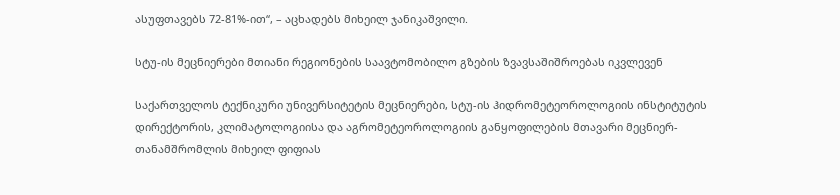ასუფთავებს 72-81%-ით“, – აცხადებს მიხეილ ჯანიკაშვილი.

სტუ-ის მეცნიერები მთიანი რეგიონების საავტომობილო გზების ზვავსაშიშროებას იკვლევენ

საქართველოს ტექნიკური უნივერსიტეტის მეცნიერები, სტუ-ის ჰიდრომეტეოროლოგიის ინსტიტუტის დირექტორის, კლიმატოლოგიისა და აგრომეტეოროლოგიის განყოფილების მთავარი მეცნიერ-თანამშრომლის მიხეილ ფიფიას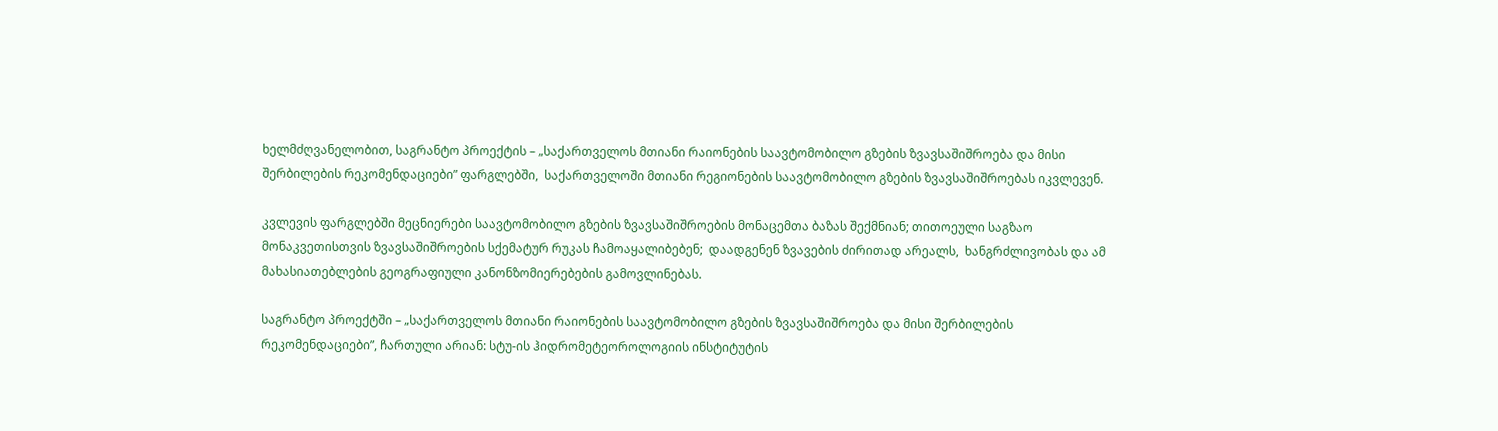ხელმძღვანელობით, საგრანტო პროექტის – „საქართველოს მთიანი რაიონების საავტომობილო გზების ზვავსაშიშროება და მისი შერბილების რეკომენდაციები” ფარგლებში,  საქართველოში მთიანი რეგიონების საავტომობილო გზების ზვავსაშიშროებას იკვლევენ.

კვლევის ფარგლებში მეცნიერები საავტომობილო გზების ზვავსაშიშროების მონაცემთა ბაზას შექმნიან; თითოეული საგზაო მონაკვეთისთვის ზვავსაშიშროების სქემატურ რუკას ჩამოაყალიბებენ;  დაადგენენ ზვავების ძირითად არეალს,  ხანგრძლივობას და ამ მახასიათებლების გეოგრაფიული კანონზომიერებების გამოვლინებას.

საგრანტო პროექტში – „საქართველოს მთიანი რაიონების საავტომობილო გზების ზვავსაშიშროება და მისი შერბილების რეკომენდაციები”, ჩართული არიან: სტუ-ის ჰიდრომეტეოროლოგიის ინსტიტუტის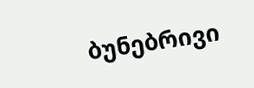ბუნებრივი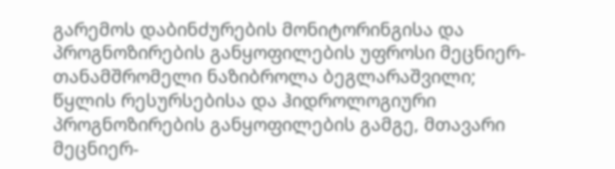გარემოს დაბინძურების მონიტორინგისა და პროგნოზირების განყოფილების უფროსი მეცნიერ-თანამშრომელი ნაზიბროლა ბეგლარაშვილი; წყლის რესურსებისა და ჰიდროლოგიური პროგნოზირების განყოფილების გამგე, მთავარი მეცნიერ-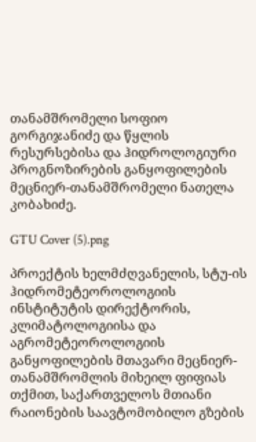თანამშრომელი სოფიო გორგიჯანიძე და წყლის რესურსებისა და ჰიდროლოგიური პროგნოზირების განყოფილების მეცნიერ-თანამშრომელი ნათელა კობახიძე.

GTU Cover (5).png

პროექტის ხელმძღვანელის, სტუ-ის ჰიდრომეტეოროლოგიის ინსტიტუტის დირექტორის, კლიმატოლოგიისა და აგრომეტეოროლოგიის განყოფილების მთავარი მეცნიერ-თანამშრომლის მიხეილ ფიფიას თქმით, საქართველოს მთიანი რაიონების საავტომობილო გზების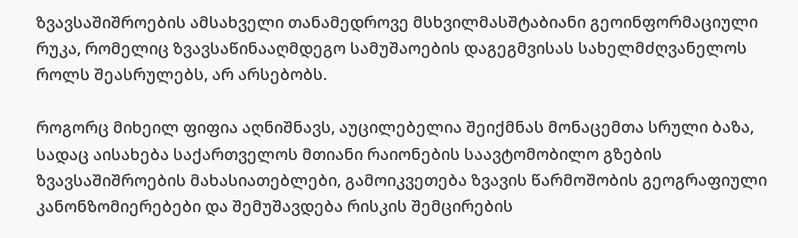ზვავსაშიშროების ამსახველი თანამედროვე მსხვილმასშტაბიანი გეოინფორმაციული რუკა, რომელიც ზვავსაწინააღმდეგო სამუშაოების დაგეგმვისას სახელმძღვანელოს როლს შეასრულებს, არ არსებობს.

როგორც მიხეილ ფიფია აღნიშნავს, აუცილებელია შეიქმნას მონაცემთა სრული ბაზა, სადაც აისახება საქართველოს მთიანი რაიონების საავტომობილო გზების ზვავსაშიშროების მახასიათებლები, გამოიკვეთება ზვავის წარმოშობის გეოგრაფიული კანონზომიერებები და შემუშავდება რისკის შემცირების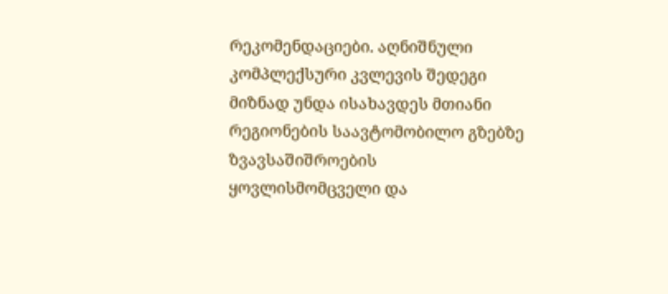რეკომენდაციები. აღნიშნული კომპლექსური კვლევის შედეგი მიზნად უნდა ისახავდეს მთიანი რეგიონების საავტომობილო გზებზე ზვავსაშიშროების ყოვლისმომცველი და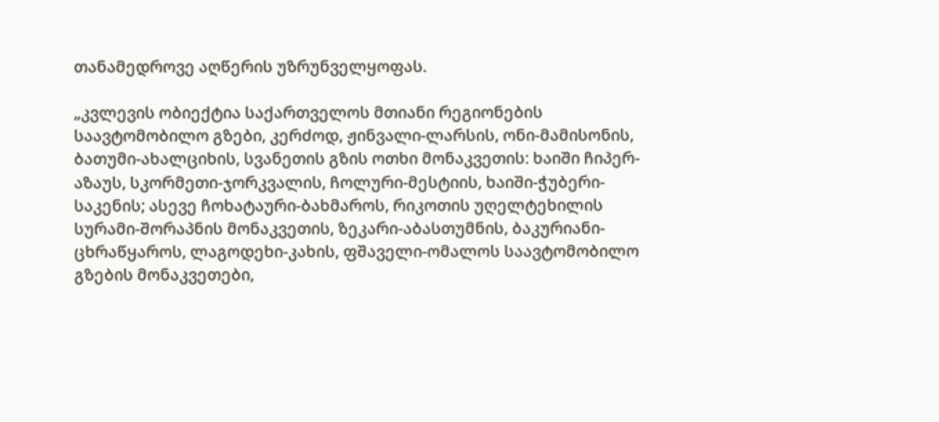თანამედროვე აღწერის უზრუნველყოფას.

„კვლევის ობიექტია საქართველოს მთიანი რეგიონების საავტომობილო გზები, კერძოდ, ჟინვალი-ლარსის, ონი-მამისონის, ბათუმი-ახალციხის, სვანეთის გზის ოთხი მონაკვეთის: ხაიში ჩიპერ-აზაუს, სკორმეთი-ჯორკვალის, ჩოლური-მესტიის, ხაიში-ჭუბერი-საკენის; ასევე ჩოხატაური-ბახმაროს, რიკოთის უღელტეხილის სურამი-შორაპნის მონაკვეთის, ზეკარი-აბასთუმნის, ბაკურიანი-ცხრაწყაროს, ლაგოდეხი-კახის, ფშაველი-ომალოს საავტომობილო გზების მონაკვეთები,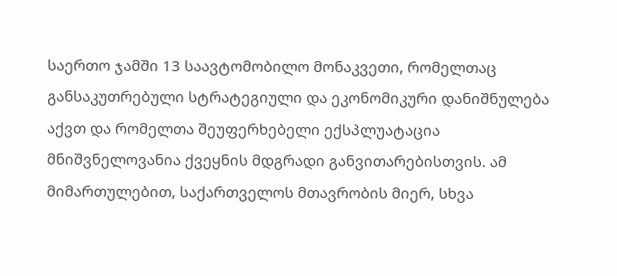საერთო ჯამში 13 საავტომობილო მონაკვეთი, რომელთაც განსაკუთრებული სტრატეგიული და ეკონომიკური დანიშნულება აქვთ და რომელთა შეუფერხებელი ექსპლუატაცია  მნიშვნელოვანია ქვეყნის მდგრადი განვითარებისთვის. ამ მიმართულებით, საქართველოს მთავრობის მიერ, სხვა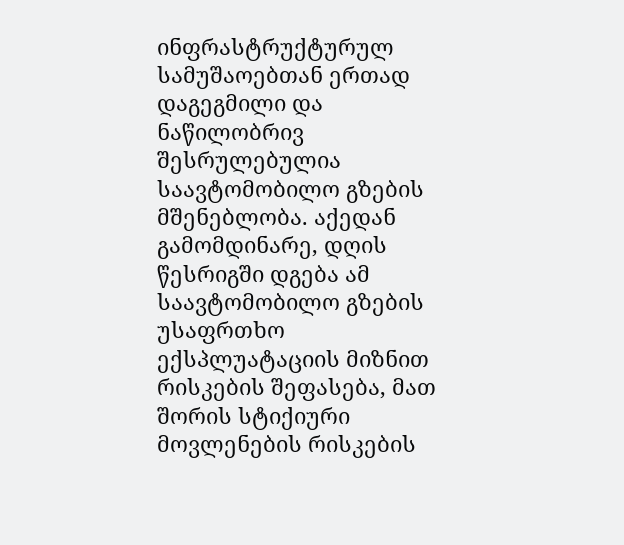ინფრასტრუქტურულ სამუშაოებთან ერთად დაგეგმილი და ნაწილობრივ შესრულებულია საავტომობილო გზების მშენებლობა. აქედან გამომდინარე, დღის წესრიგში დგება ამ საავტომობილო გზების უსაფრთხო ექსპლუატაციის მიზნით რისკების შეფასება, მათ შორის სტიქიური მოვლენების რისკების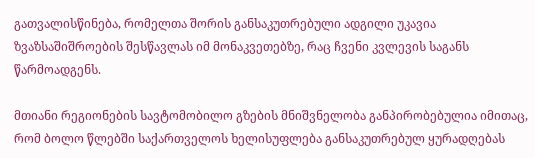გათვალისწინება, რომელთა შორის განსაკუთრებული ადგილი უკავია ზვაზსაშიშროების შესწავლას იმ მონაკვეთებზე, რაც ჩვენი კვლევის საგანს წარმოადგენს.

მთიანი რეგიონების სავტომობილო გზების მნიშვნელობა განპირობებულია იმითაც, რომ ბოლო წლებში საქართველოს ხელისუფლება განსაკუთრებულ ყურადღებას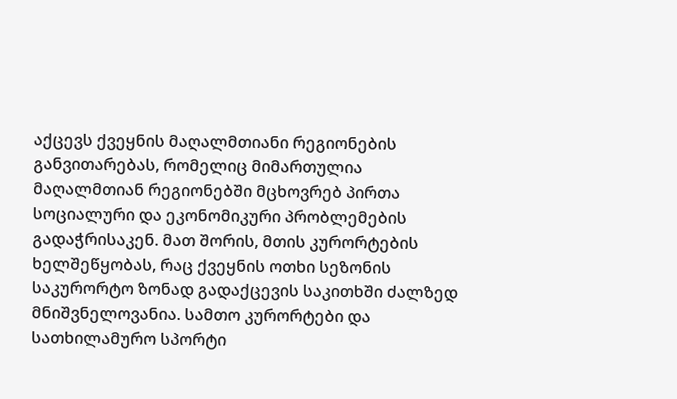აქცევს ქვეყნის მაღალმთიანი რეგიონების განვითარებას, რომელიც მიმართულია მაღალმთიან რეგიონებში მცხოვრებ პირთა სოციალური და ეკონომიკური პრობლემების გადაჭრისაკენ. მათ შორის, მთის კურორტების ხელშეწყობას, რაც ქვეყნის ოთხი სეზონის საკურორტო ზონად გადაქცევის საკითხში ძალზედ მნიშვნელოვანია. სამთო კურორტები და სათხილამურო სპორტი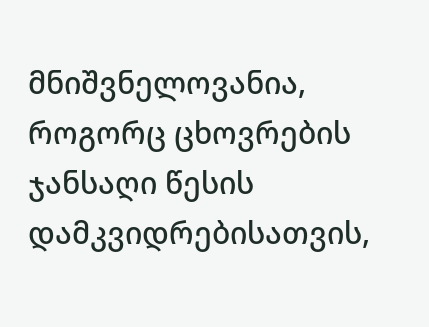მნიშვნელოვანია, როგორც ცხოვრების ჯანსაღი წესის დამკვიდრებისათვის,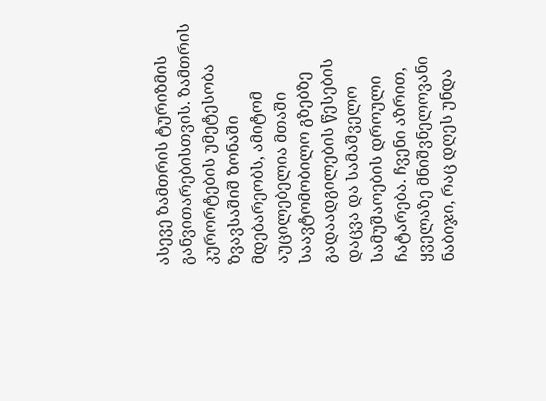ასევე ზამთრის ტურიზმის განვითარებისთვის. ზამთრის კურორტების უმეტესობა ზვავსაშიშ ზონაში მდებარეობს, ამიტომ აუცილებელია მთაში საავტომობილო გზებზე გადაადგილების წესების დაცვა და სამაშველო სამუშაოების დროული ჩატარება. ჩვენი აზრით, ყველაზე მნიშვნელოვანი ნაბიჯი, რაც დღეს უნდა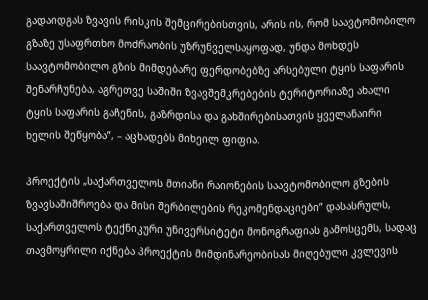გადაიდგას ზვავის რისკის შემცირებისთვის, არის ის, რომ საავტომობილო გზაზე უსაფრთხო მოძრაობის უზრუნველსაყოფად, უნდა მოხდეს საავტომობილო გზის მიმდებარე ფერდობებზე არსებული ტყის საფარის შენარჩუნება, აგრეთვე საშიში ზვავშემკრებების ტერიტორიაზე ახალი ტყის საფარის გაჩენის, გაზრდისა და გახშირებისათვის ყველანაირი ხელის შეწყობა”, – აცხადებს მიხეილ ფიფია.

პროექტის „საქართველოს მთიანი რაიონების საავტომობილო გზების ზვავსაშიშროება და მისი შერბილების რეკომენდაციები” დასასრულს,  საქართველოს ტექნიკური უნივერსიტეტი მონოგრაფიას გამოსცემს, სადაც თავმოყრილი იქნება პროექტის მიმდინარეობისას მიღებული კვლევის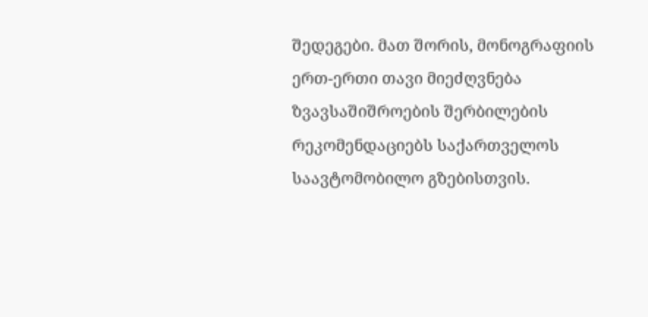შედეგები. მათ შორის, მონოგრაფიის ერთ-ერთი თავი მიეძღვნება ზვავსაშიშროების შერბილების რეკომენდაციებს საქართველოს საავტომობილო გზებისთვის.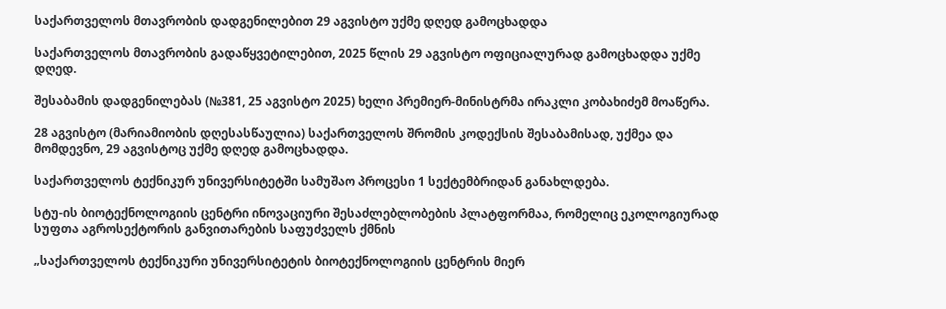საქართველოს მთავრობის დადგენილებით 29 აგვისტო უქმე დღედ გამოცხადდა

საქართველოს მთავრობის გადაწყვეტილებით, 2025 წლის 29 აგვისტო ოფიციალურად გამოცხადდა უქმე დღედ.

შესაბამის დადგენილებას (№381, 25 აგვისტო 2025) ხელი პრემიერ-მინისტრმა ირაკლი კობახიძემ მოაწერა.

28 აგვისტო (მარიამიობის დღესასწაულია) საქართველოს შრომის კოდექსის შესაბამისად, უქმეა და მომდევნო, 29 აგვისტოც უქმე დღედ გამოცხადდა.

საქართველოს ტექნიკურ უნივერსიტეტში სამუშაო პროცესი 1 სექტემბრიდან განახლდება.

სტუ-ის ბიოტექნოლოგიის ცენტრი ინოვაციური შესაძლებლობების პლატფორმაა, რომელიც ეკოლოგიურად სუფთა აგროსექტორის განვითარების საფუძველს ქმნის

„საქართველოს ტექნიკური უნივერსიტეტის ბიოტექნოლოგიის ცენტრის მიერ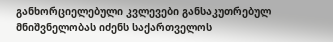განხორციელებული კვლევები განსაკუთრებულ მნიშვნელობას იძენს საქართველოს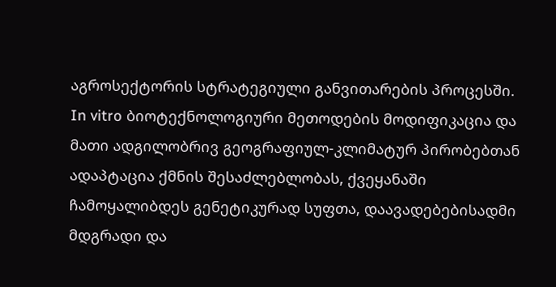აგროსექტორის სტრატეგიული განვითარების პროცესში. In vitro ბიოტექნოლოგიური მეთოდების მოდიფიკაცია და მათი ადგილობრივ გეოგრაფიულ-კლიმატურ პირობებთან ადაპტაცია ქმნის შესაძლებლობას, ქვეყანაში ჩამოყალიბდეს გენეტიკურად სუფთა, დაავადებებისადმი მდგრადი და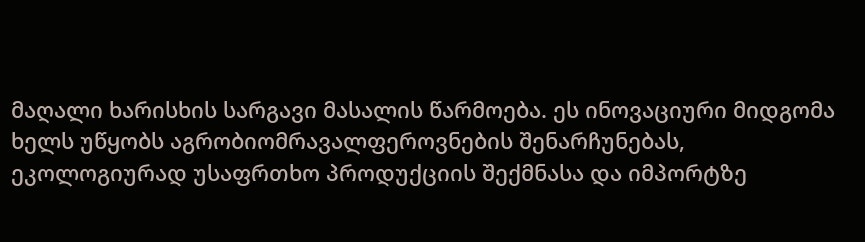მაღალი ხარისხის სარგავი მასალის წარმოება. ეს ინოვაციური მიდგომა ხელს უწყობს აგრობიომრავალფეროვნების შენარჩუნებას, ეკოლოგიურად უსაფრთხო პროდუქციის შექმნასა და იმპორტზე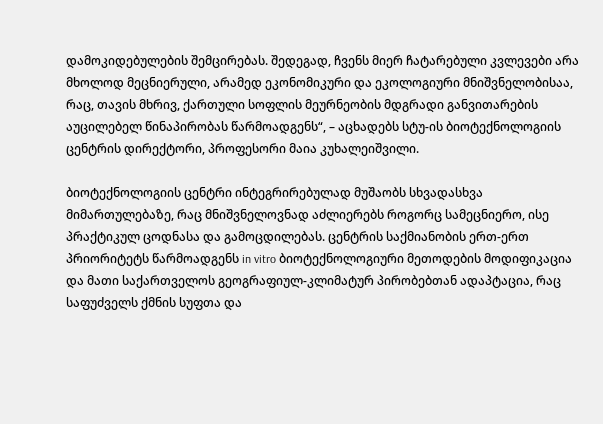დამოკიდებულების შემცირებას. შედეგად, ჩვენს მიერ ჩატარებული კვლევები არა მხოლოდ მეცნიერული, არამედ ეკონომიკური და ეკოლოგიური მნიშვნელობისაა, რაც, თავის მხრივ, ქართული სოფლის მეურნეობის მდგრადი განვითარების აუცილებელ წინაპირობას წარმოადგენს“, – აცხადებს სტუ-ის ბიოტექნოლოგიის ცენტრის დირექტორი, პროფესორი მაია კუხალეიშვილი.

ბიოტექნოლოგიის ცენტრი ინტეგრირებულად მუშაობს სხვადასხვა მიმართულებაზე, რაც მნიშვნელოვნად აძლიერებს როგორც სამეცნიერო, ისე პრაქტიკულ ცოდნასა და გამოცდილებას. ცენტრის საქმიანობის ერთ-ერთ პრიორიტეტს წარმოადგენს in vitro ბიოტექნოლოგიური მეთოდების მოდიფიკაცია და მათი საქართველოს გეოგრაფიულ-კლიმატურ პირობებთან ადაპტაცია, რაც საფუძველს ქმნის სუფთა და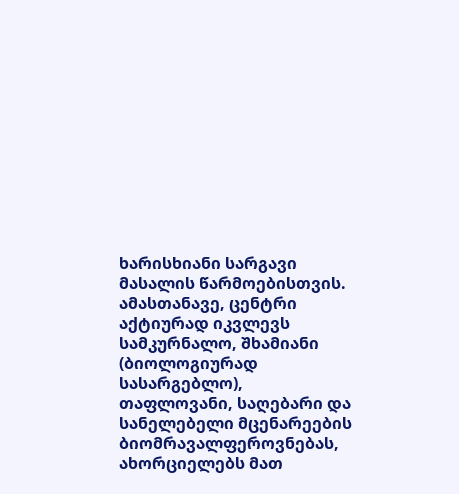ხარისხიანი სარგავი მასალის წარმოებისთვის. ამასთანავე, ცენტრი აქტიურად იკვლევს სამკურნალო, შხამიანი (ბიოლოგიურად სასარგებლო), თაფლოვანი, საღებარი და სანელებელი მცენარეების ბიომრავალფეროვნებას, ახორციელებს მათ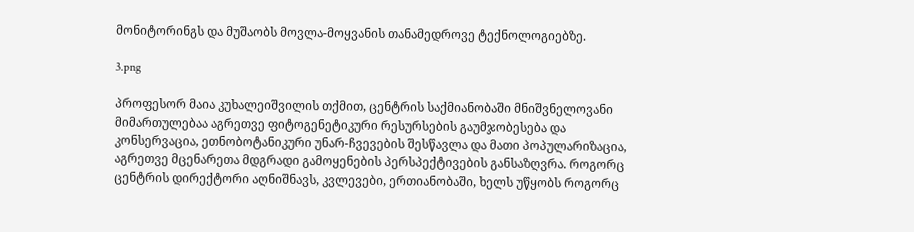მონიტორინგს და მუშაობს მოვლა-მოყვანის თანამედროვე ტექნოლოგიებზე.

3.png

პროფესორ მაია კუხალეიშვილის თქმით, ცენტრის საქმიანობაში მნიშვნელოვანი მიმართულებაა აგრეთვე ფიტოგენეტიკური რესურსების გაუმჯობესება და კონსერვაცია, ეთნობოტანიკური უნარ-ჩვევების შესწავლა და მათი პოპულარიზაცია, აგრეთვე მცენარეთა მდგრადი გამოყენების პერსპექტივების განსაზღვრა. როგორც ცენტრის დირექტორი აღნიშნავს, კვლევები, ერთიანობაში, ხელს უწყობს როგორც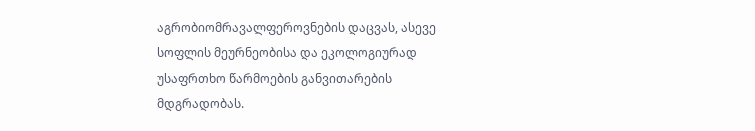აგრობიომრავალფეროვნების დაცვას, ასევე სოფლის მეურნეობისა და ეკოლოგიურად უსაფრთხო წარმოების განვითარების მდგრადობას.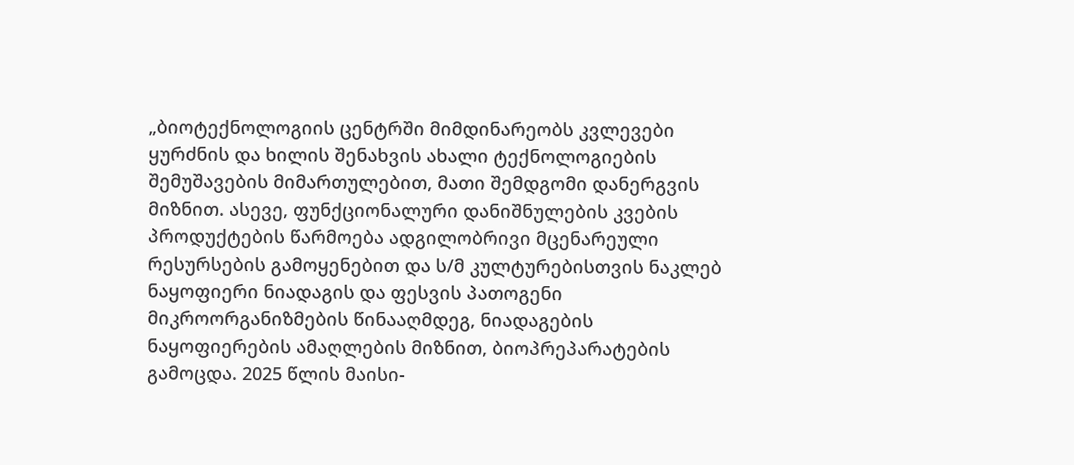„ბიოტექნოლოგიის ცენტრში მიმდინარეობს კვლევები ყურძნის და ხილის შენახვის ახალი ტექნოლოგიების შემუშავების მიმართულებით, მათი შემდგომი დანერგვის მიზნით. ასევე, ფუნქციონალური დანიშნულების კვების პროდუქტების წარმოება ადგილობრივი მცენარეული რესურსების გამოყენებით და ს/მ კულტურებისთვის ნაკლებ ნაყოფიერი ნიადაგის და ფესვის პათოგენი მიკროორგანიზმების წინააღმდეგ, ნიადაგების ნაყოფიერების ამაღლების მიზნით, ბიოპრეპარატების გამოცდა. 2025 წლის მაისი-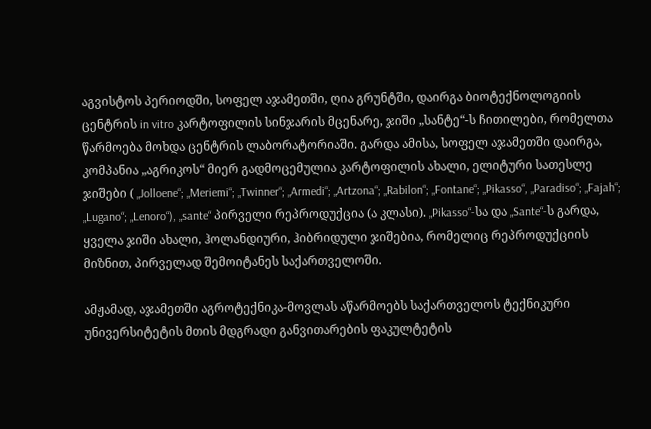აგვისტოს პერიოდში, სოფელ აჯამეთში, ღია გრუნტში, დაირგა ბიოტექნოლოგიის ცენტრის in vitro კარტოფილის სინჯარის მცენარე, ჯიში „სანტე“-ს ჩითილები, რომელთა წარმოება მოხდა ცენტრის ლაბორატორიაში. გარდა ამისა, სოფელ აჯამეთში დაირგა, კომპანია „აგრიკოს“ მიერ გადმოცემულია კარტოფილის ახალი, ელიტური სათესლე ჯიშები ( „Jolloene“; „Meriemi“; „Twinner“; „Armedi“; „Artzona“; „Rabilon“; „Fontane“; „Pikasso“, „Paradiso“; „Fajah“; „Lugano“; „Lenoro“), „sante“ პირველი რეპროდუქცია (ა კლასი). „Pikasso“-სა და „Sante“-ს გარდა, ყველა ჯიში ახალი, ჰოლანდიური, ჰიბრიდული ჯიშებია, რომელიც რეპროდუქციის მიზნით, პირველად შემოიტანეს საქართველოში.

ამჟამად, აჯამეთში აგროტექნიკა-მოვლას აწარმოებს საქართველოს ტექნიკური უნივერსიტეტის მთის მდგრადი განვითარების ფაკულტეტის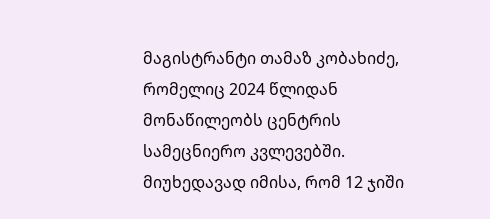მაგისტრანტი თამაზ კობახიძე, რომელიც 2024 წლიდან მონაწილეობს ცენტრის სამეცნიერო კვლევებში. მიუხედავად იმისა, რომ 12 ჯიში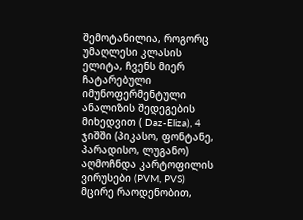შემოტანილია, როგორც უმაღლესი კლასის ელიტა, ჩვენს მიერ ჩატარებული იმუნოფერმენტული ანალიზის შედეგების მიხედვით ( Daz-Eliza), 4 ჯიშში (პიკასო, ფონტანე, პარადისო, ლუგანო) აღმოჩნდა კარტოფილის ვირუსები (PVM, PVS) მცირე რაოდენობით,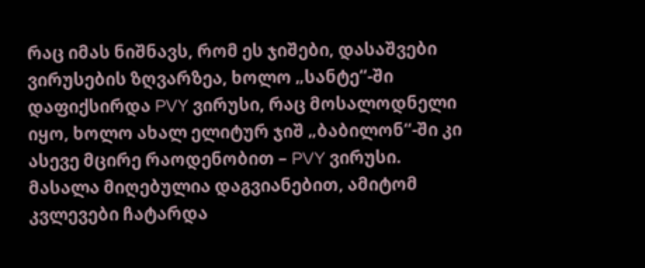რაც იმას ნიშნავს, რომ ეს ჯიშები, დასაშვები ვირუსების ზღვარზეა, ხოლო „სანტე“-ში დაფიქსირდა PVY ვირუსი, რაც მოსალოდნელი იყო, ხოლო ახალ ელიტურ ჯიშ „ბაბილონ“-ში კი ასევე მცირე რაოდენობით – PVY ვირუსი. მასალა მიღებულია დაგვიანებით, ამიტომ კვლევები ჩატარდა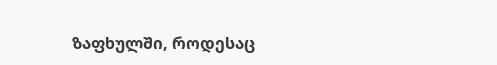ზაფხულში, როდესაც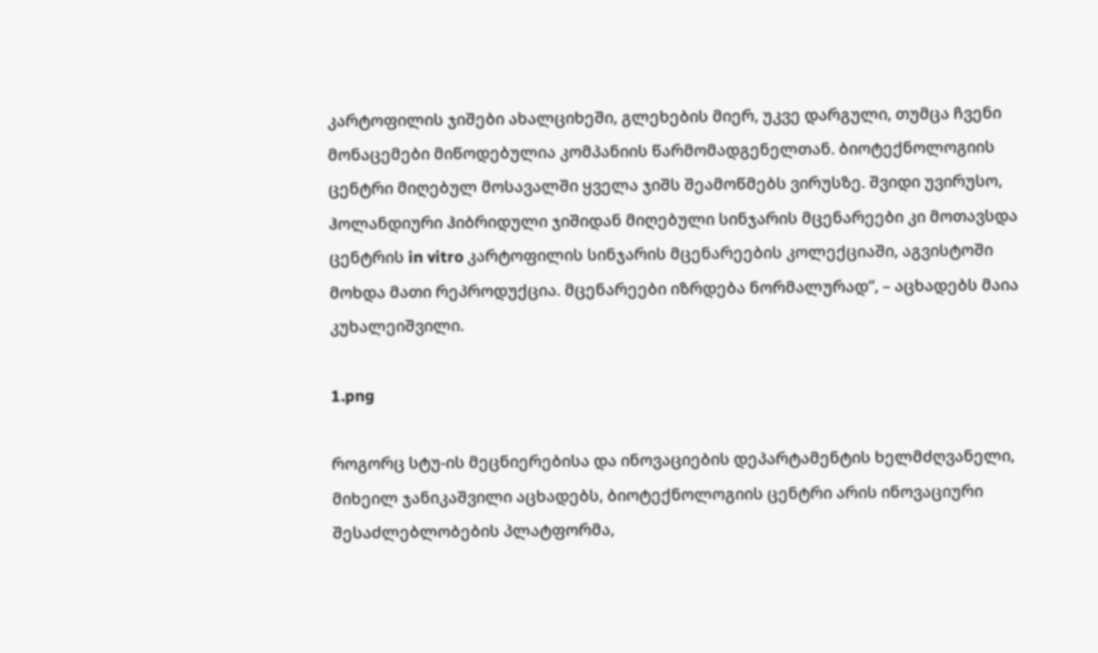კარტოფილის ჯიშები ახალციხეში, გლეხების მიერ, უკვე დარგული, თუმცა ჩვენი მონაცემები მიწოდებულია კომპანიის წარმომადგენელთან. ბიოტექნოლოგიის ცენტრი მიღებულ მოსავალში ყველა ჯიშს შეამოწმებს ვირუსზე. შვიდი უვირუსო, ჰოლანდიური ჰიბრიდული ჯიშიდან მიღებული სინჯარის მცენარეები კი მოთავსდა ცენტრის in vitro კარტოფილის სინჯარის მცენარეების კოლექციაში, აგვისტოში მოხდა მათი რეპროდუქცია. მცენარეები იზრდება ნორმალურად“, – აცხადებს მაია კუხალეიშვილი.

1.png

როგორც სტუ-ის მეცნიერებისა და ინოვაციების დეპარტამენტის ხელმძღვანელი, მიხეილ ჯანიკაშვილი აცხადებს, ბიოტექნოლოგიის ცენტრი არის ინოვაციური შესაძლებლობების პლატფორმა,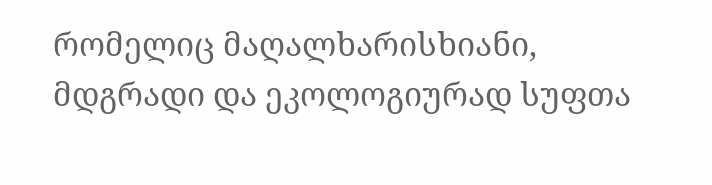რომელიც მაღალხარისხიანი, მდგრადი და ეკოლოგიურად სუფთა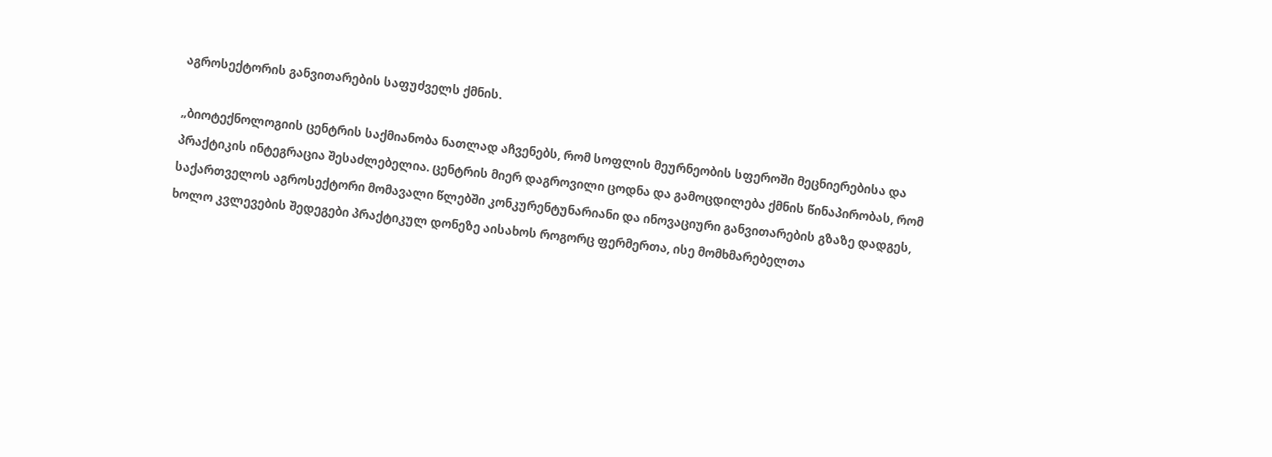აგროსექტორის განვითარების საფუძველს ქმნის.

„ბიოტექნოლოგიის ცენტრის საქმიანობა ნათლად აჩვენებს, რომ სოფლის მეურნეობის სფეროში მეცნიერებისა და პრაქტიკის ინტეგრაცია შესაძლებელია. ცენტრის მიერ დაგროვილი ცოდნა და გამოცდილება ქმნის წინაპირობას, რომ საქართველოს აგროსექტორი მომავალი წლებში კონკურენტუნარიანი და ინოვაციური განვითარების გზაზე დადგეს, ხოლო კვლევების შედეგები პრაქტიკულ დონეზე აისახოს როგორც ფერმერთა, ისე მომხმარებელთა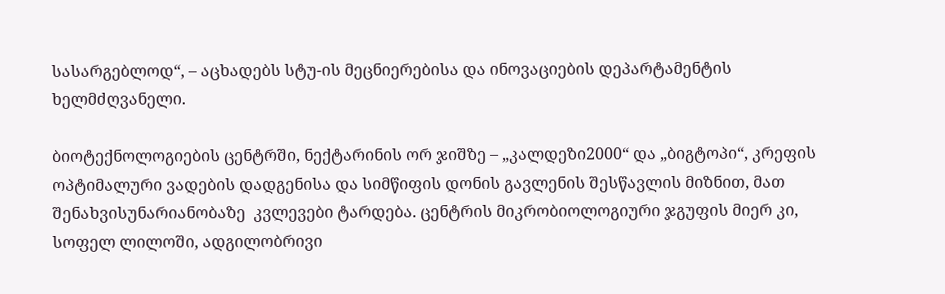სასარგებლოდ“, – აცხადებს სტუ-ის მეცნიერებისა და ინოვაციების დეპარტამენტის ხელმძღვანელი.

ბიოტექნოლოგიების ცენტრში, ნექტარინის ორ ჯიშზე – „კალდეზი2000“ და „ბიგტოპი“, კრეფის ოპტიმალური ვადების დადგენისა და სიმწიფის დონის გავლენის შესწავლის მიზნით, მათ შენახვისუნარიანობაზე  კვლევები ტარდება. ცენტრის მიკრობიოლოგიური ჯგუფის მიერ კი, სოფელ ლილოში, ადგილობრივი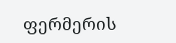ფერმერის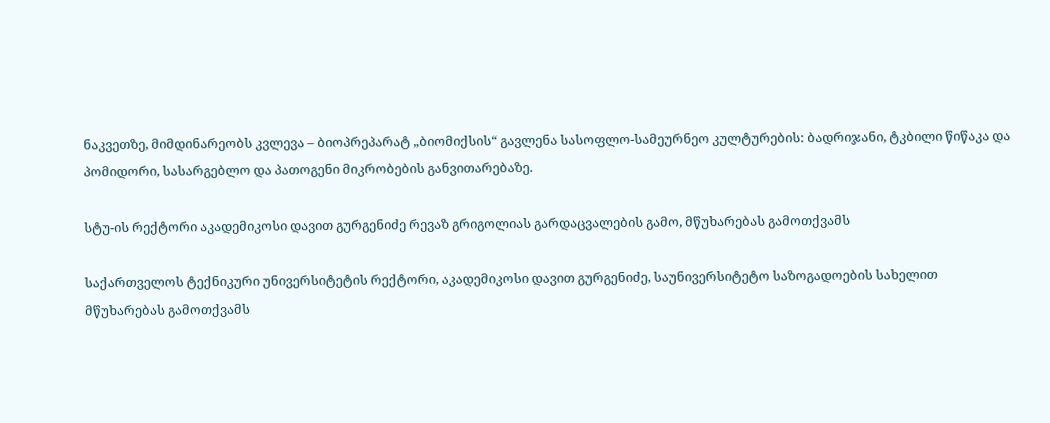ნაკვეთზე, მიმდინარეობს კვლევა – ბიოპრეპარატ „ბიომიქსის“ გავლენა სასოფლო-სამეურნეო კულტურების: ბადრიჯანი, ტკბილი წიწაკა და პომიდორი, სასარგებლო და პათოგენი მიკრობების განვითარებაზე.

სტუ-ის რექტორი აკადემიკოსი დავით გურგენიძე რევაზ გრიგოლიას გარდაცვალების გამო, მწუხარებას გამოთქვამს

საქართველოს ტექნიკური უნივერსიტეტის რექტორი, აკადემიკოსი დავით გურგენიძე, საუნივერსიტეტო საზოგადოების სახელით მწუხარებას გამოთქვამს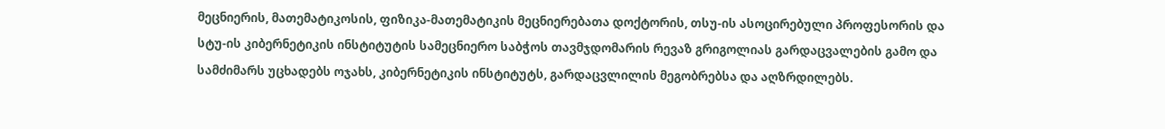მეცნიერის, მათემატიკოსის, ფიზიკა-მათემატიკის მეცნიერებათა დოქტორის, თსუ-ის ასოცირებული პროფესორის და სტუ-ის კიბერნეტიკის ინსტიტუტის სამეცნიერო საბჭოს თავმჯდომარის რევაზ გრიგოლიას გარდაცვალების გამო და სამძიმარს უცხადებს ოჯახს, კიბერნეტიკის ინსტიტუტს, გარდაცვლილის მეგობრებსა და აღზრდილებს.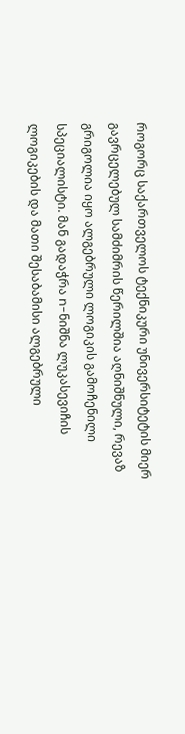როგორც საქართველოს ტექნიკური უნივერსიტეტის მიერ გავრცელებულ სამძიმრის წერილშია აღნიშნული, რევაზ გრიგოლია იყო ალგებრული ლოგიკის გამოჩენილი სპეციალისტი. მან გადაჭრა n-ნიშნა ლუკასევიჩის ლოგიკების და მათი შესაბამისი ალგებრული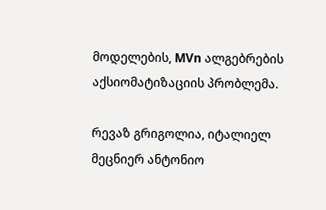მოდელების, MVn ალგებრების აქსიომატიზაციის პრობლემა.

რევაზ გრიგოლია, იტალიელ მეცნიერ ანტონიო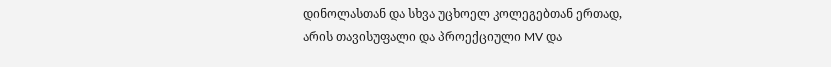დინოლასთან და სხვა უცხოელ კოლეგებთან ერთად, არის თავისუფალი და პროექციული MV და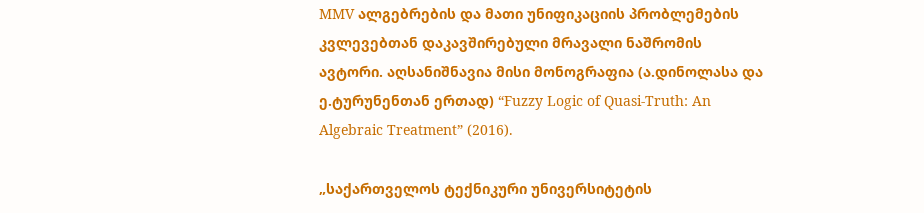MMV ალგებრების და მათი უნიფიკაციის პრობლემების კვლევებთან დაკავშირებული მრავალი ნაშრომის ავტორი. აღსანიშნავია მისი მონოგრაფია (ა.დინოლასა და ე.ტურუნენთან ერთად) “Fuzzy Logic of Quasi-Truth: An Algebraic Treatment” (2016).

„საქართველოს ტექნიკური უნივერსიტეტის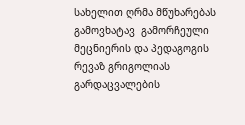სახელით ღრმა მწუხარებას გამოვხატავ  გამორჩეული მეცნიერის და პედაგოგის რევაზ გრიგოლიას გარდაცვალების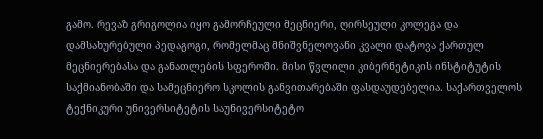გამო. რევაზ გრიგოლია იყო გამორჩეული მეცნიერი, ღირსეული კოლეგა და დამსახურებული პედაგოგი, რომელმაც მნიშვნელოვანი კვალი დატოვა ქართულ მეცნიერებასა და განათლების სფეროში. მისი წვლილი კიბერნეტიკის ინსტიტუტის საქმიანობაში და სამეცნიერო სკოლის განვითარებაში ფასდაუდებელია. საქართველოს ტექნიკური უნივერსიტეტის საუნივერსიტეტო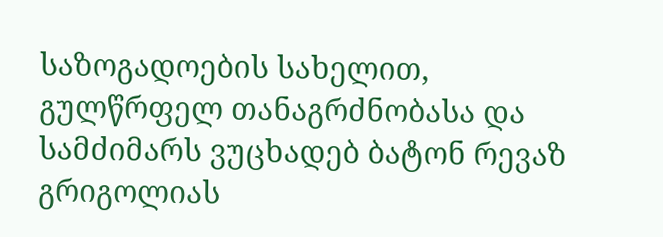საზოგადოების სახელით, გულწრფელ თანაგრძნობასა და სამძიმარს ვუცხადებ ბატონ რევაზ გრიგოლიას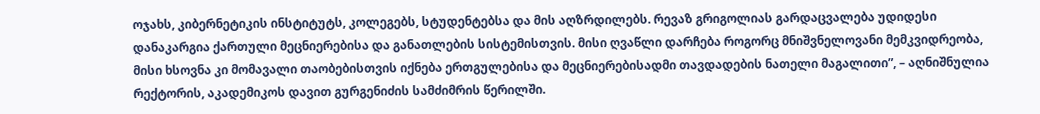ოჯახს, კიბერნეტიკის ინსტიტუტს, კოლეგებს, სტუდენტებსა და მის აღზრდილებს. რევაზ გრიგოლიას გარდაცვალება უდიდესი დანაკარგია ქართული მეცნიერებისა და განათლების სისტემისთვის. მისი ღვაწლი დარჩება როგორც მნიშვნელოვანი მემკვიდრეობა, მისი ხსოვნა კი მომავალი თაობებისთვის იქნება ერთგულებისა და მეცნიერებისადმი თავდადების ნათელი მაგალითი”, – აღნიშნულია რექტორის, აკადემიკოს დავით გურგენიძის სამძიმრის წერილში.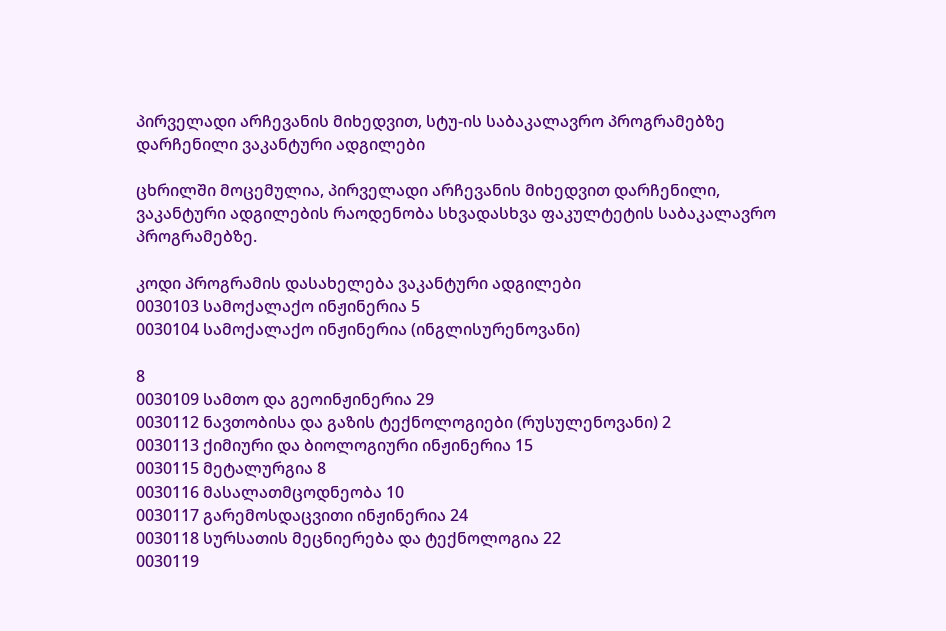პირველადი არჩევანის მიხედვით, სტუ-ის საბაკალავრო პროგრამებზე დარჩენილი ვაკანტური ადგილები

ცხრილში მოცემულია, პირველადი არჩევანის მიხედვით დარჩენილი, ვაკანტური ადგილების რაოდენობა სხვადასხვა ფაკულტეტის საბაკალავრო პროგრამებზე.

კოდი პროგრამის დასახელება ვაკანტური ადგილები
0030103 სამოქალაქო ინჟინერია 5
0030104 სამოქალაქო ინჟინერია (ინგლისურენოვანი)

8
0030109 სამთო და გეოინჟინერია 29
0030112 ნავთობისა და გაზის ტექნოლოგიები (რუსულენოვანი) 2
0030113 ქიმიური და ბიოლოგიური ინჟინერია 15
0030115 მეტალურგია 8
0030116 მასალათმცოდნეობა 10
0030117 გარემოსდაცვითი ინჟინერია 24
0030118 სურსათის მეცნიერება და ტექნოლოგია 22
0030119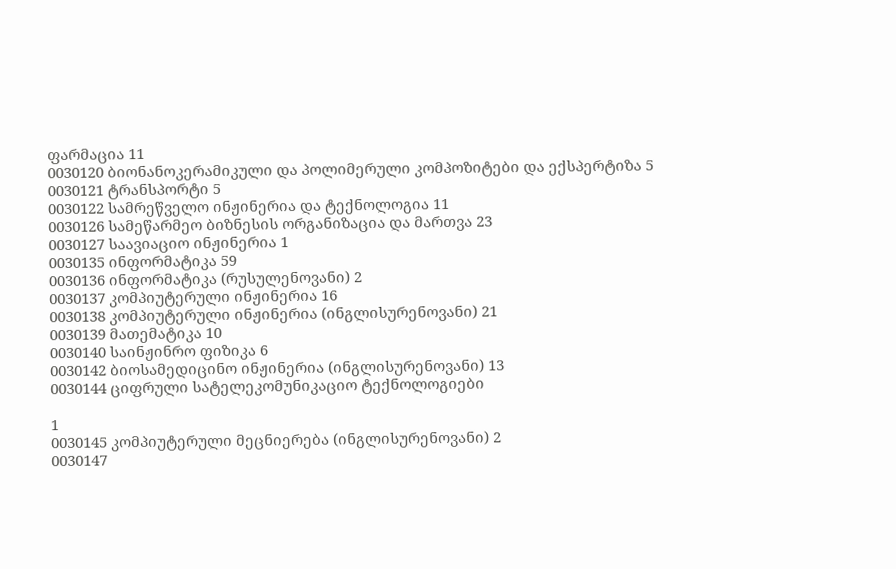ფარმაცია 11
0030120 ბიონანოკერამიკული და პოლიმერული კომპოზიტები და ექსპერტიზა 5
0030121 ტრანსპორტი 5
0030122 სამრეწველო ინჟინერია და ტექნოლოგია 11
0030126 სამეწარმეო ბიზნესის ორგანიზაცია და მართვა 23
0030127 საავიაციო ინჟინერია 1
0030135 ინფორმატიკა 59
0030136 ინფორმატიკა (რუსულენოვანი) 2
0030137 კომპიუტერული ინჟინერია 16
0030138 კომპიუტერული ინჟინერია (ინგლისურენოვანი) 21
0030139 მათემატიკა 10
0030140 საინჟინრო ფიზიკა 6
0030142 ბიოსამედიცინო ინჟინერია (ინგლისურენოვანი) 13
0030144 ციფრული სატელეკომუნიკაციო ტექნოლოგიები

1
0030145 კომპიუტერული მეცნიერება (ინგლისურენოვანი) 2
0030147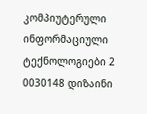კომპიუტერული ინფორმაციული ტექნოლოგიები 2
0030148 დიზაინი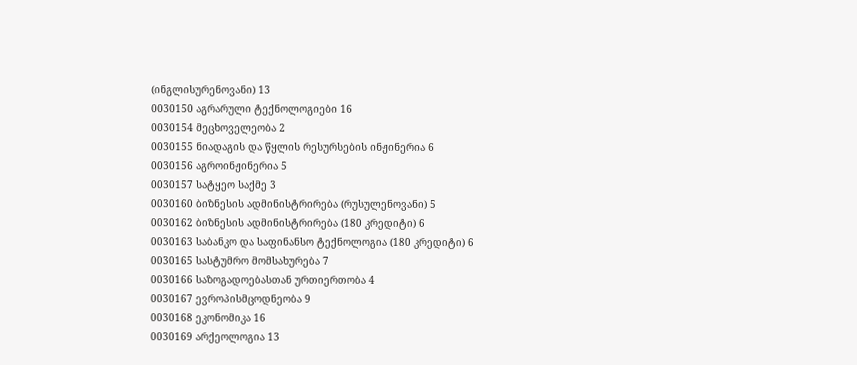(ინგლისურენოვანი) 13
0030150 აგრარული ტექნოლოგიები 16
0030154 მეცხოველეობა 2
0030155 ნიადაგის და წყლის რესურსების ინჟინერია 6
0030156 აგროინჟინერია 5
0030157 სატყეო საქმე 3
0030160 ბიზნესის ადმინისტრირება (რუსულენოვანი) 5
0030162 ბიზნესის ადმინისტრირება (180 კრედიტი) 6
0030163 საბანკო და საფინანსო ტექნოლოგია (180 კრედიტი) 6
0030165 სასტუმრო მომსახურება 7
0030166 საზოგადოებასთან ურთიერთობა 4
0030167 ევროპისმცოდნეობა 9
0030168 ეკონომიკა 16
0030169 არქეოლოგია 13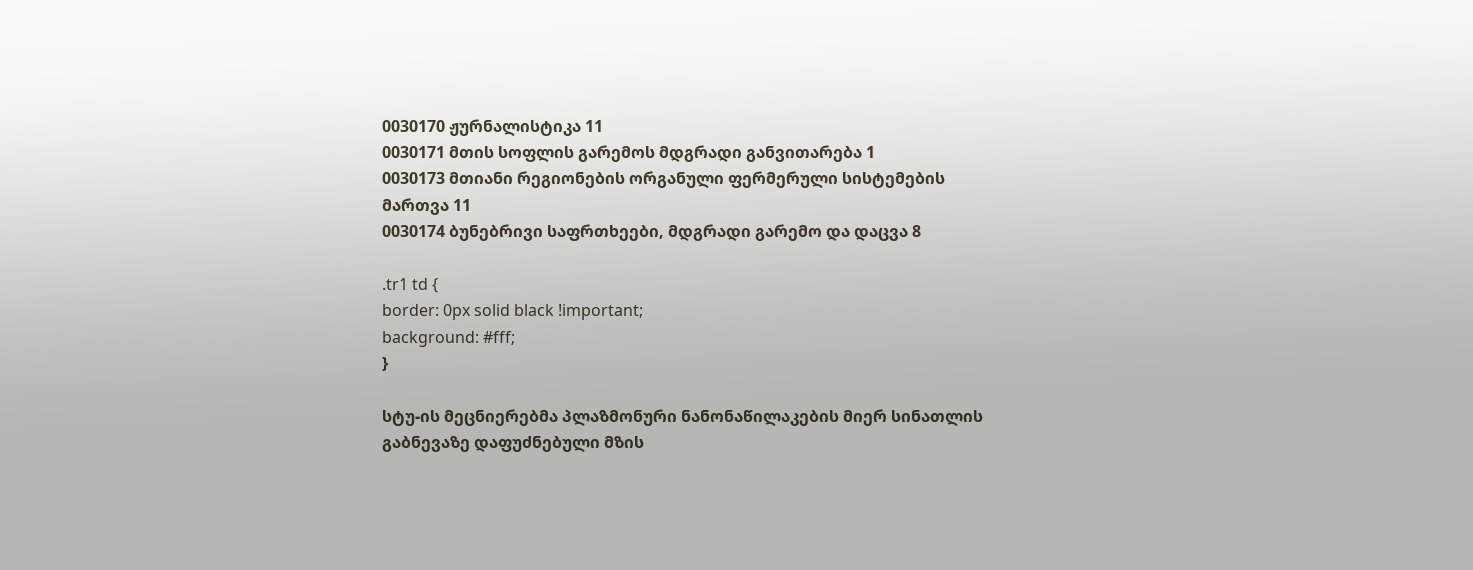0030170 ჟურნალისტიკა 11
0030171 მთის სოფლის გარემოს მდგრადი განვითარება 1
0030173 მთიანი რეგიონების ორგანული ფერმერული სისტემების მართვა 11
0030174 ბუნებრივი საფრთხეები, მდგრადი გარემო და დაცვა 8

.tr1 td {
border: 0px solid black !important;
background: #fff;
}

სტუ-ის მეცნიერებმა პლაზმონური ნანონაწილაკების მიერ სინათლის გაბნევაზე დაფუძნებული მზის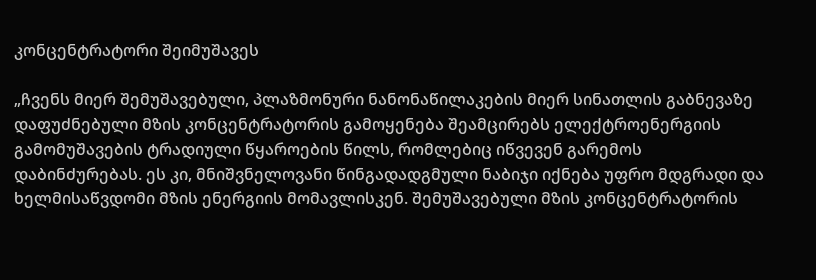კონცენტრატორი შეიმუშავეს

„ჩვენს მიერ შემუშავებული, პლაზმონური ნანონაწილაკების მიერ სინათლის გაბნევაზე დაფუძნებული მზის კონცენტრატორის გამოყენება შეამცირებს ელექტროენერგიის გამომუშავების ტრადიული წყაროების წილს, რომლებიც იწვევენ გარემოს დაბინძურებას. ეს კი, მნიშვნელოვანი წინგადადგმული ნაბიჯი იქნება უფრო მდგრადი და ხელმისაწვდომი მზის ენერგიის მომავლისკენ. შემუშავებული მზის კონცენტრატორის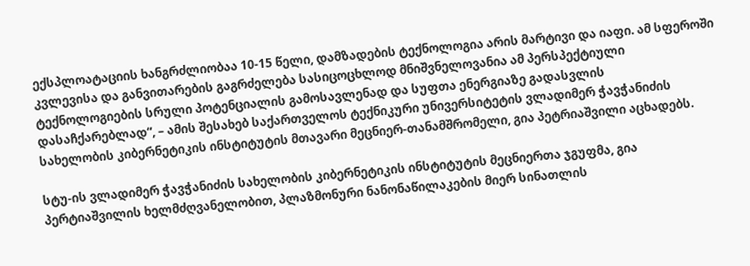ექსპლოატაციის ხანგრძლიობაა 10-15 წელი, დამზადების ტექნოლოგია არის მარტივი და იაფი. ამ სფეროში კვლევისა და განვითარების გაგრძელება სასიცოცხლოდ მნიშვნელოვანია ამ პერსპექტიული ტექნოლოგიების სრული პოტენციალის გამოსავლენად და სუფთა ენერგიაზე გადასვლის დასაჩქარებლად“, – ამის შესახებ საქართველოს ტექნიკური უნივერსიტეტის ვლადიმერ ჭავჭანიძის სახელობის კიბერნეტიკის ინსტიტუტის მთავარი მეცნიერ-თანამშრომელი, გია პეტრიაშვილი აცხადებს.

სტუ-ის ვლადიმერ ჭავჭანიძის სახელობის კიბერნეტიკის ინსტიტუტის მეცნიერთა ჯგუფმა, გია პერტიაშვილის ხელმძღვანელობით, პლაზმონური ნანონაწილაკების მიერ სინათლის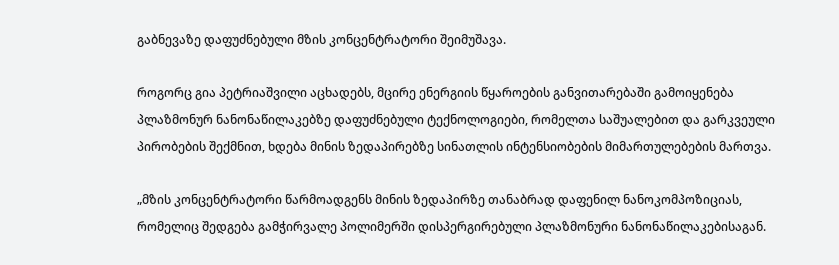გაბნევაზე დაფუძნებული მზის კონცენტრატორი შეიმუშავა.

როგორც გია პეტრიაშვილი აცხადებს, მცირე ენერგიის წყაროების განვითარებაში გამოიყენება პლაზმონურ ნანონაწილაკებზე დაფუძნებული ტექნოლოგიები, რომელთა საშუალებით და გარკვეული პირობების შექმნით, ხდება მინის ზედაპირებზე სინათლის ინტენსიობების მიმართულებების მართვა.

„მზის კონცენტრატორი წარმოადგენს მინის ზედაპირზე თანაბრად დაფენილ ნანოკომპოზიციას, რომელიც შედგება გამჭირვალე პოლიმერში დისპერგირებული პლაზმონური ნანონაწილაკებისაგან.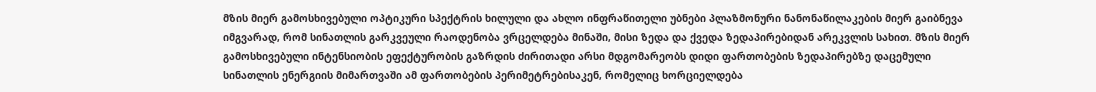მზის მიერ გამოსხივებული ოპტიკური სპექტრის ხილული და ახლო ინფრაწითელი უბნები პლაზმონური ნანონაწილაკების მიერ გაიბნევა იმგვარად, რომ სინათლის გარკვეული რაოდენობა ვრცელდება მინაში, მისი ზედა და ქვედა ზედაპირებიდან არეკვლის სახით. მზის მიერ გამოსხივებული ინტენსიობის ეფექტურობის გაზრდის ძირითადი არსი მდგომარეობს დიდი ფართობების ზედაპირებზე დაცემული სინათლის ენერგიის მიმართვაში ამ ფართობების პერიმეტრებისაკენ, რომელიც ხორციელდება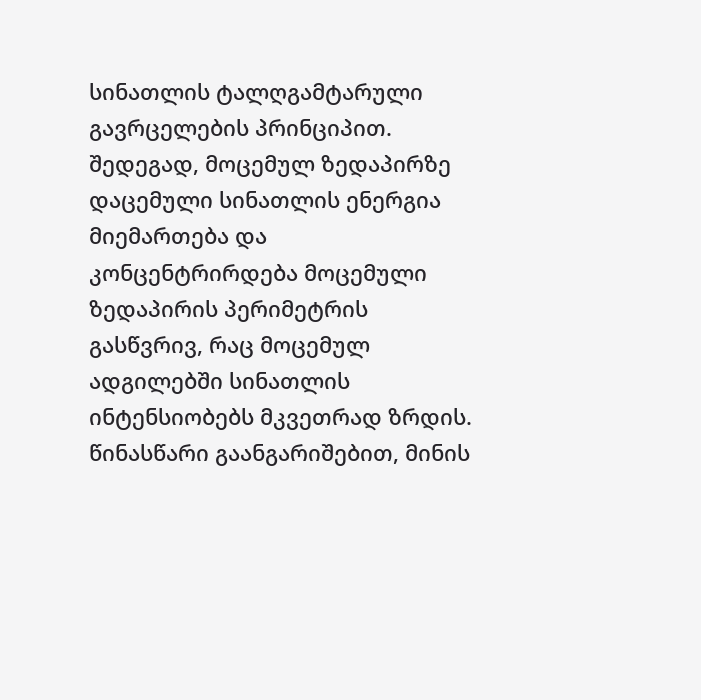სინათლის ტალღგამტარული გავრცელების პრინციპით. შედეგად, მოცემულ ზედაპირზე დაცემული სინათლის ენერგია მიემართება და კონცენტრირდება მოცემული ზედაპირის პერიმეტრის გასწვრივ, რაც მოცემულ ადგილებში სინათლის ინტენსიობებს მკვეთრად ზრდის. წინასწარი გაანგარიშებით, მინის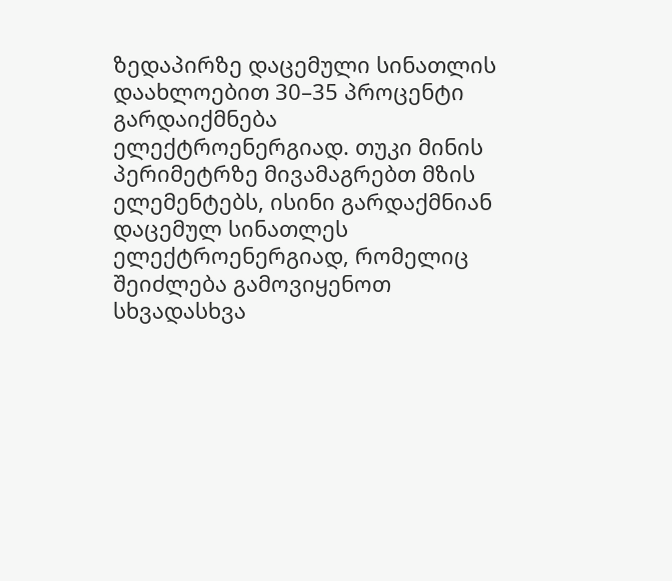ზედაპირზე დაცემული სინათლის დაახლოებით 30–35 პროცენტი გარდაიქმნება ელექტროენერგიად. თუკი მინის პერიმეტრზე მივამაგრებთ მზის ელემენტებს, ისინი გარდაქმნიან დაცემულ სინათლეს ელექტროენერგიად, რომელიც შეიძლება გამოვიყენოთ სხვადასხვა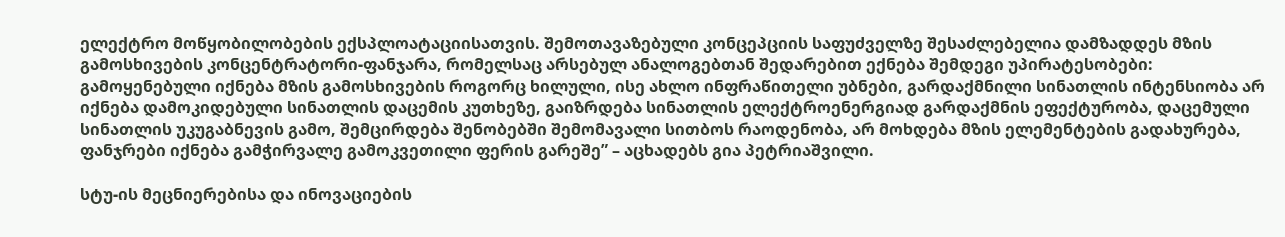ელექტრო მოწყობილობების ექსპლოატაციისათვის. შემოთავაზებული კონცეპციის საფუძველზე შესაძლებელია დამზადდეს მზის გამოსხივების კონცენტრატორი-ფანჯარა, რომელსაც არსებულ ანალოგებთან შედარებით ექნება შემდეგი უპირატესობები: გამოყენებული იქნება მზის გამოსხივების როგორც ხილული, ისე ახლო ინფრაწითელი უბნები, გარდაქმნილი სინათლის ინტენსიობა არ იქნება დამოკიდებული სინათლის დაცემის კუთხეზე, გაიზრდება სინათლის ელექტროენერგიად გარდაქმნის ეფექტურობა, დაცემული სინათლის უკუგაბნევის გამო, შემცირდება შენობებში შემომავალი სითბოს რაოდენობა, არ მოხდება მზის ელემენტების გადახურება, ფანჯრები იქნება გამჭირვალე გამოკვეთილი ფერის გარეშე” – აცხადებს გია პეტრიაშვილი.

სტუ-ის მეცნიერებისა და ინოვაციების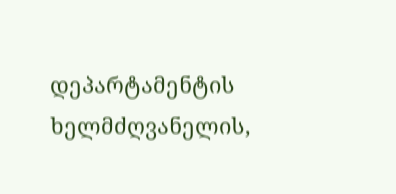დეპარტამენტის ხელმძღვანელის,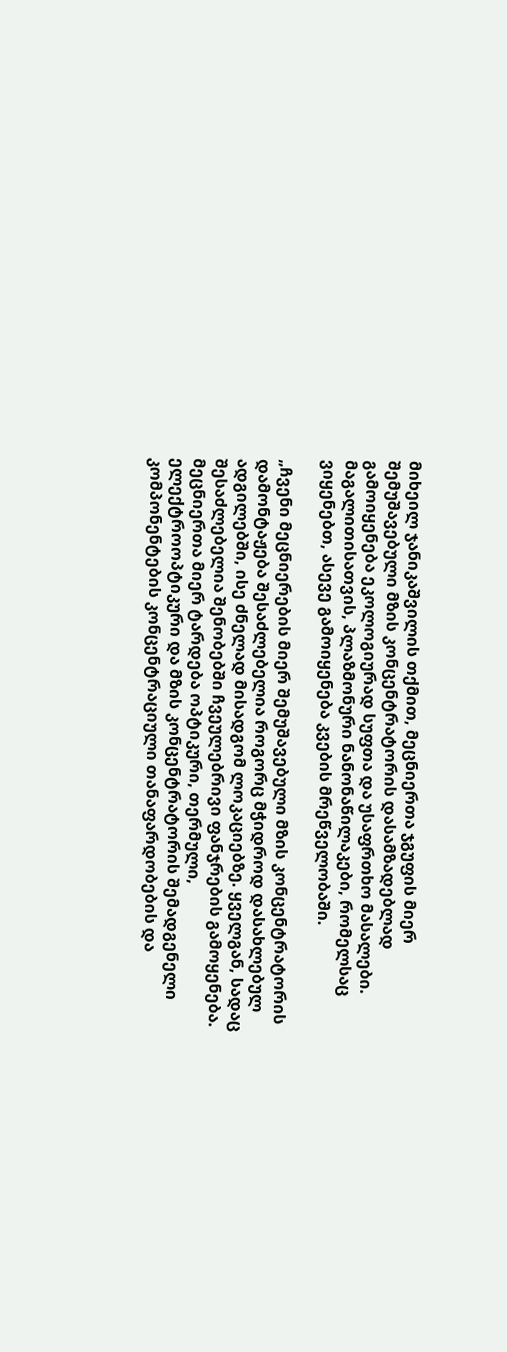მიხეილ ჯანიკაშვილის თქმით, მეცნიერთა ჯგუფის მიერ შემუშავებული მზის კონცენტრატორის დასამზადებლად გამოიყენება ეკოლოგიურად სუფთა და უსაფრთხო მასალები. მაგალითისათვის, პლაზმონური ნანონაწილაკები, რომელსაც ვიყენებთ, ასევე გამოიყენება კვების მრეწველობაში.

„ჩვენი მეცნიერების მიერ შემუშავებული მზის კონცენტრატორის დამონტაჟება შესაძლებელია როგორც მჭიდროდ დასახლებულ ადგილებში, ისე ძნელად მისადგომ ლოკაციებზე. ყველგან, სადაც შესაძლებელია შენობებში ჩვეულებრივი ფანჯრების გამოყენება. მეცნიერთა მიერ ტარდება ოპტიკური, თერმული, ელექტროოპტიკური და მზის კონცენტრატორის შემადგენელი კომპონენტების კონცენტრაციული თანაფარდობების და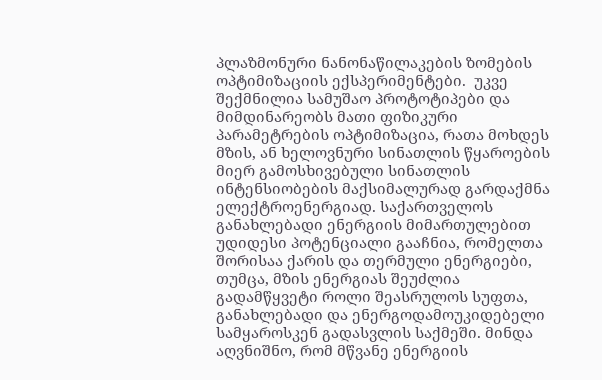პლაზმონური ნანონაწილაკების ზომების ოპტიმიზაციის ექსპერიმენტები.  უკვე შექმნილია სამუშაო პროტოტიპები და მიმდინარეობს მათი ფიზიკური პარამეტრების ოპტიმიზაცია, რათა მოხდეს მზის, ან ხელოვნური სინათლის წყაროების მიერ გამოსხივებული სინათლის ინტენსიობების მაქსიმალურად გარდაქმნა ელექტროენერგიად. საქართველოს განახლებადი ენერგიის მიმართულებით უდიდესი პოტენციალი გააჩნია, რომელთა შორისაა ქარის და თერმული ენერგიები, თუმცა, მზის ენერგიას შეუძლია გადამწყვეტი როლი შეასრულოს სუფთა, განახლებადი და ენერგოდამოუკიდებელი სამყაროსკენ გადასვლის საქმეში. მინდა აღვნიშნო, რომ მწვანე ენერგიის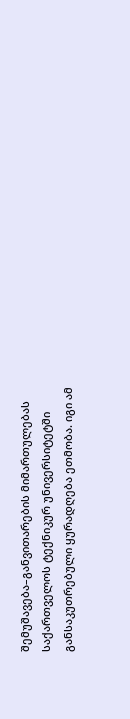შემუშავება–განვითარების მიმართულებას საქართველოს ტექნიკურ უნივერსიტეტში განსაკუთრებული ყურადღება ეთმობა. იგი ამ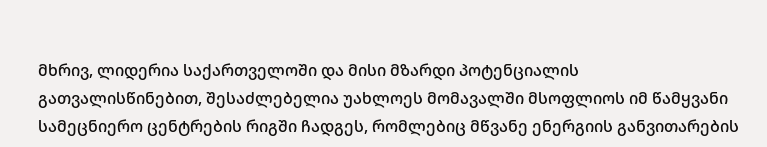მხრივ, ლიდერია საქართველოში და მისი მზარდი პოტენციალის გათვალისწინებით, შესაძლებელია უახლოეს მომავალში მსოფლიოს იმ წამყვანი სამეცნიერო ცენტრების რიგში ჩადგეს, რომლებიც მწვანე ენერგიის განვითარების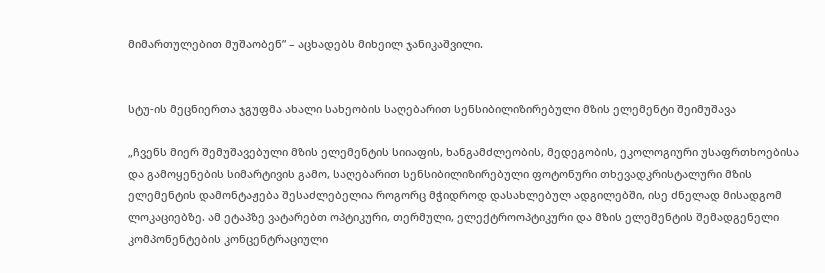მიმართულებით მუშაობენ” – აცხადებს მიხეილ ჯანიკაშვილი.


სტუ-ის მეცნიერთა ჯგუფმა ახალი სახეობის საღებარით სენსიბილიზირებული მზის ელემენტი შეიმუშავა

„ჩვენს მიერ შემუშავებული მზის ელემენტის სიიაფის, ხანგამძლეობის, მედეგობის, ეკოლოგიური უსაფრთხოებისა და გამოყენების სიმარტივის გამო, საღებარით სენსიბილიზირებული ფოტონური თხევადკრისტალური მზის ელემენტის დამონტაჟება შესაძლებელია როგორც მჭიდროდ დასახლებულ ადგილებში, ისე ძნელად მისადგომ ლოკაციებზე. ამ ეტაპზე ვატარებთ ოპტიკური, თერმული, ელექტროოპტიკური და მზის ელემენტის შემადგენელი კომპონენტების კონცენტრაციული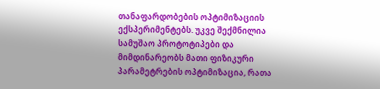თანაფარდობების ოპტიმიზაციის ექსპერიმენტებს. უკვე შექმნილია სამუშაო პროტოტიპები და მიმდინარეობს მათი ფიზიკური პარამეტრების ოპტიმიზაცია, რათა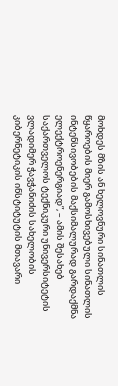მოხდეს მზის ან ხელოვნური სინათლის წყაროების მიერ გამოსხივებული სინათლის ინტენსივობების მაქსიმალურად გარდაქმნა ელექტროენერგიად”, – ამის შესახებ საქართველოს ტექნიკური უნივერსიტეტის ვლადიმერ ჭავჭანიძის სახელობის კიბერნეტიკის ინსტიტუტის მთავარი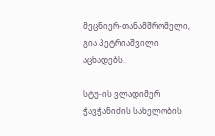მეცნიერ-თანამშრომელი, გია პეტრიაშვილი აცხადებს.

სტუ-ის ვლადიმერ ჭავჭანიძის სახელობის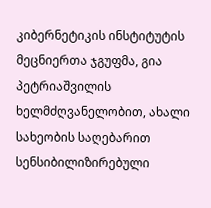კიბერნეტიკის ინსტიტუტის მეცნიერთა ჯგუფმა, გია პეტრიაშვილის ხელმძღვანელობით, ახალი სახეობის საღებარით სენსიბილიზირებული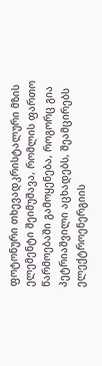ფოტონური თხევადკრისტალური მზის ელემენტი შეიმუშავა, რომლის ფართო წარმოებაში გამოყენება, როგორც გია პეტრიაშვილი აცხადებს, შეამცირებს ელექტროენერგიის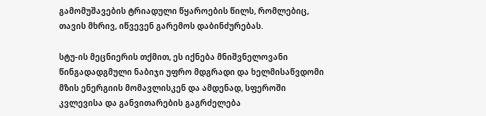გამომუშავების ტრიადული წყაროების წილს, რომლებიც, თავის მხრივ, იწვევენ გარემოს დაბინძურებას.

სტუ-ის მეცნიერის თქმით, ეს იქნება მნიშვნელოვანი წინგადადგმული ნაბიჯი უფრო მდგრადი და ხელმისაწვდომი მზის ენერგიის მომავლისკენ და ამდენად, სფეროში კვლევისა და განვითარების გაგრძელება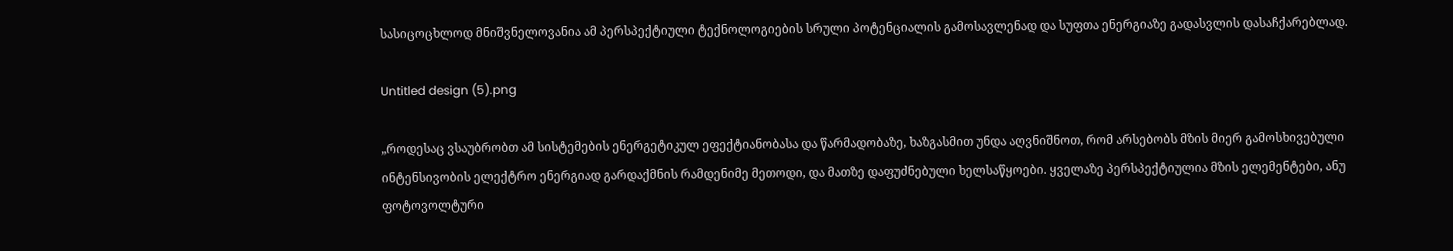სასიცოცხლოდ მნიშვნელოვანია ამ პერსპექტიული ტექნოლოგიების სრული პოტენციალის გამოსავლენად და სუფთა ენერგიაზე გადასვლის დასაჩქარებლად.

Untitled design (5).png

„როდესაც ვსაუბრობთ ამ სისტემების ენერგეტიკულ ეფექტიანობასა და წარმადობაზე, ხაზგასმით უნდა აღვნიშნოთ, რომ არსებობს მზის მიერ გამოსხივებული ინტენსივობის ელექტრო ენერგიად გარდაქმნის რამდენიმე მეთოდი, და მათზე დაფუძნებული ხელსაწყოები. ყველაზე პერსპექტიულია მზის ელემენტები, ანუ ფოტოვოლტური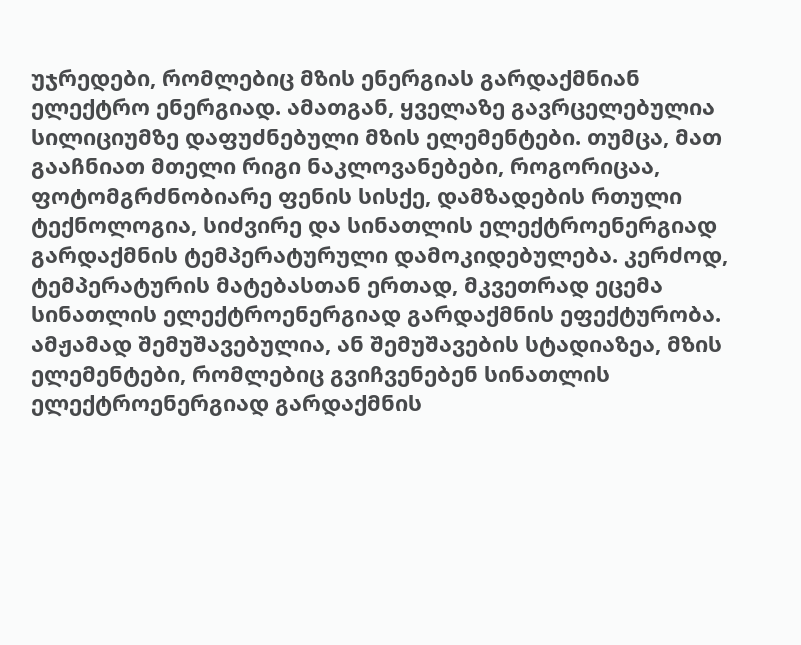უჯრედები, რომლებიც მზის ენერგიას გარდაქმნიან ელექტრო ენერგიად. ამათგან, ყველაზე გავრცელებულია სილიციუმზე დაფუძნებული მზის ელემენტები. თუმცა, მათ გააჩნიათ მთელი რიგი ნაკლოვანებები, როგორიცაა, ფოტომგრძნობიარე ფენის სისქე, დამზადების რთული ტექნოლოგია, სიძვირე და სინათლის ელექტროენერგიად გარდაქმნის ტემპერატურული დამოკიდებულება. კერძოდ, ტემპერატურის მატებასთან ერთად, მკვეთრად ეცემა სინათლის ელექტროენერგიად გარდაქმნის ეფექტურობა. ამჟამად შემუშავებულია, ან შემუშავების სტადიაზეა, მზის ელემენტები, რომლებიც გვიჩვენებენ სინათლის ელექტროენერგიად გარდაქმნის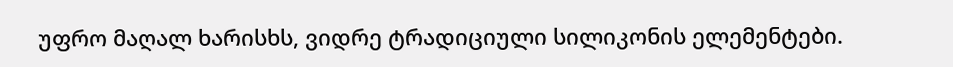უფრო მაღალ ხარისხს, ვიდრე ტრადიციული სილიკონის ელემენტები.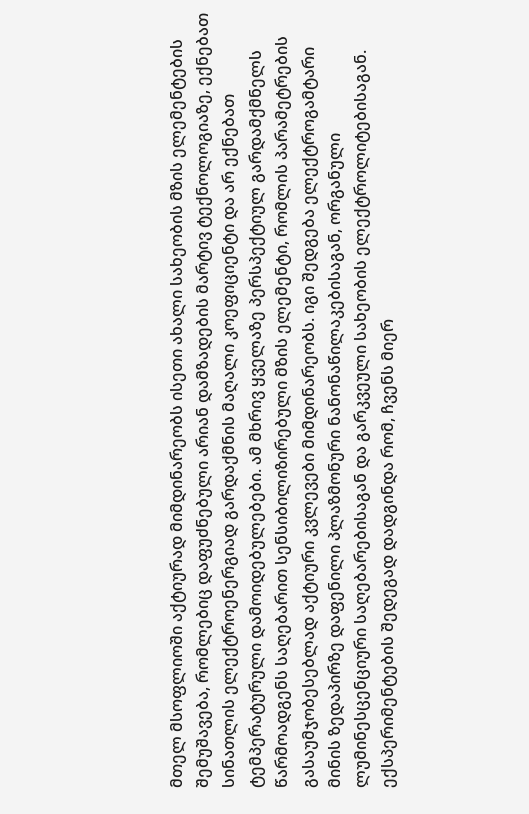მთელ მსოფლიოში აქტიურად მიმდინარეობს ისეთი ახალი სახეობის მზის ელემენტების შემუშავება, რომლებიც დაფუძნებული არიან დამზადების მარტივ ტექნოლოგიაზე, ექნებათ სინათლის ელექტროენერგიად გარდაქმნის მაღალი კოეფიციენტი და არ ექნებათ ტემპერატურული დამოიდებულებები. ამ მხრივ ყველაზე პერსპექტიულ გარდამქმნელს წარმოადგენს საღებარით სენსიბილიზირებული მზის ელემენტი, რომლის პარამეტრების გასაუმჯობესებლად აქტიური კვლევები მიმდინარეობს. იგი შედგება ელექტროგამტარი მინის ზედაპირზე დაფენილი პლაზმონური ნანონაწილაკებისაგან, ორგანული ლუმინესცენციური საღებარებისაგან და გარკვეული სახეობის ელექტროლიტებისაგან. ექსპერიმენტების შედეგად დადგინდა რომ, ჩვენს მიერ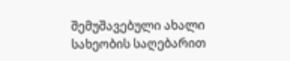შემუშავებული ახალი სახეობის საღებარით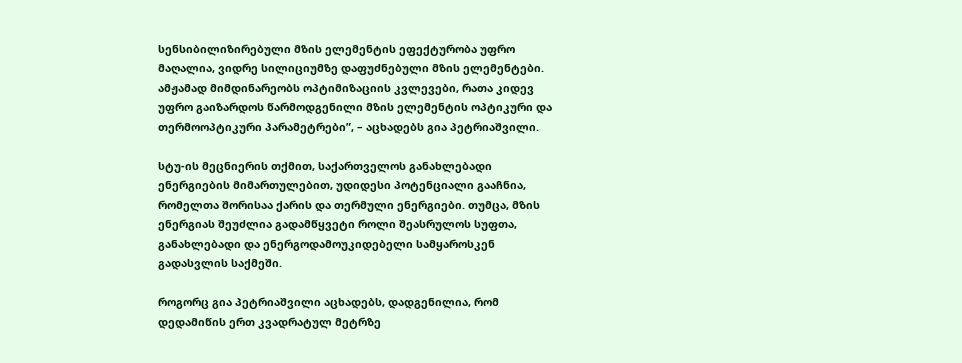სენსიბილიზირებული მზის ელემენტის ეფექტურობა უფრო მაღალია, ვიდრე სილიციუმზე დაფუძნებული მზის ელემენტები. ამჟამად მიმდინარეობს ოპტიმიზაციის კვლევები, რათა კიდევ უფრო გაიზარდოს წარმოდგენილი მზის ელემენტის ოპტიკური და თერმოოპტიკური პარამეტრები”, – აცხადებს გია პეტრიაშვილი.

სტუ-ის მეცნიერის თქმით, საქართველოს განახლებადი ენერგიების მიმართულებით, უდიდესი პოტენციალი გააჩნია, რომელთა შორისაა ქარის და თერმული ენერგიები. თუმცა, მზის ენერგიას შეუძლია გადამწყვეტი როლი შეასრულოს სუფთა, განახლებადი და ენერგოდამოუკიდებელი სამყაროსკენ გადასვლის საქმეში.

როგორც გია პეტრიაშვილი აცხადებს, დადგენილია, რომ დედამიწის ერთ კვადრატულ მეტრზე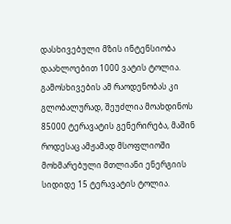დასხივებული მზის ინტენსიობა დაახლოებით 1000 ვატის ტოლია. გამოსხივების ამ რაოდენობას კი გლობალურად, შეუძლია მოახდინოს 85000 ტერავატის გენერირება, მაშინ როდესაც ამჟამად მსოფლიოში მოხმარებული მთლიანი ენერგიის სიდიდე 15 ტერავატის ტოლია.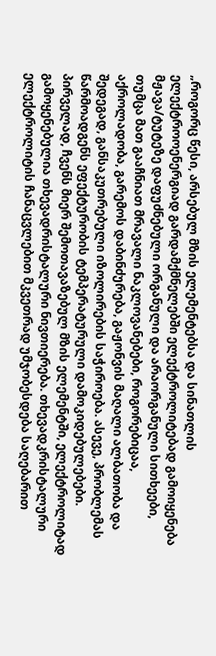„როგორც წესი, არსებულ მზის ელემენტებსა და სინათლის ელექტროოენერგიად გარდამქმნელებში ელექტროლიტებად გამოიყენება მჟავა/ტუტეზე დაფუძნებული ორგანული და არაორგანული სითხეები, თუმცა მათ გააჩნიათ მრავალი ნაკლოვანებები, როგორებიცაა, აქროლადობა, გარემოს დაბინძურება, გაჟონვის მაღალი ალბათობა და შედეგად, განსაკუთრებული იზოლირების საჭიროება. ასევე, პრობლემას წარმოადგენს ეფექტურობის ტემპერატურული დამოკიდებულებები. პირველად, ჩვენს მიერ შემოთავაზებულ მზის ელემენტში, ელექტროლიტად გამოყენებულია თხევადრისტალური ნივთიერება. თხევადკრისტალური ელექტროლიტის ჩანაცვლებით მკვეთრად უმჯობესდება საღებარით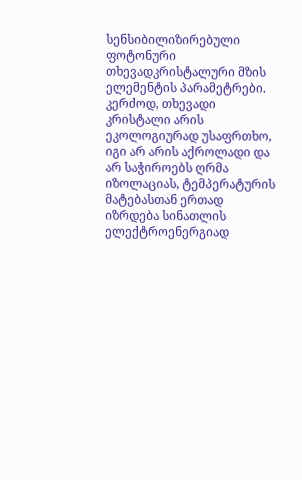სენსიბილიზირებული ფოტონური თხევადკრისტალური მზის ელემენტის პარამეტრები. კერძოდ, თხევადი კრისტალი არის ეკოლოგიურად უსაფრთხო, იგი არ არის აქროლადი და არ საჭიროებს ღრმა იზოლაციას, ტემპერატურის მატებასთან ერთად იზრდება სინათლის ელექტროენერგიად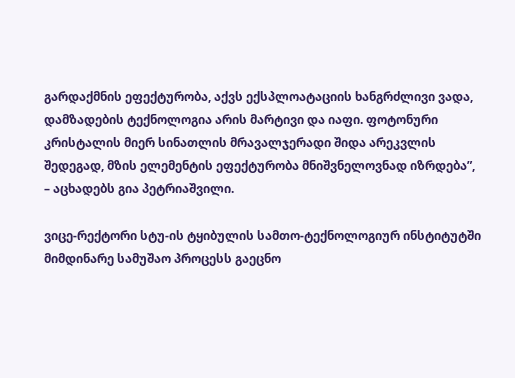გარდაქმნის ეფექტურობა, აქვს ექსპლოატაციის ხანგრძლივი ვადა, დამზადების ტექნოლოგია არის მარტივი და იაფი. ფოტონური კრისტალის მიერ სინათლის მრავალჯერადი შიდა არეკვლის შედეგად, მზის ელემენტის ეფექტურობა მნიშვნელოვნად იზრდება”, – აცხადებს გია პეტრიაშვილი.

ვიცე-რექტორი სტუ-ის ტყიბულის სამთო-ტექნოლოგიურ ინსტიტუტში მიმდინარე სამუშაო პროცესს გაეცნო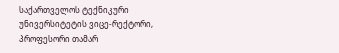საქართველოს ტექნიკური უნივერსიტეტის ვიცე-რექტორი, პროფესორი თამარ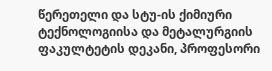წერეთელი და სტუ-ის ქიმიური ტექნოლოგიისა და მეტალურგიის ფაკულტეტის დეკანი, პროფესორი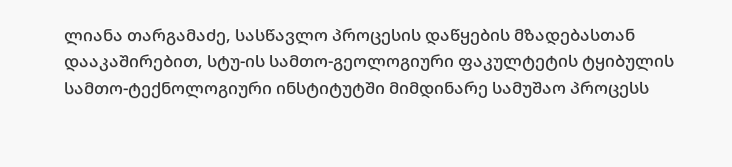ლიანა თარგამაძე, სასწავლო პროცესის დაწყების მზადებასთან დააკაშირებით, სტუ-ის სამთო-გეოლოგიური ფაკულტეტის ტყიბულის სამთო-ტექნოლოგიური ინსტიტუტში მიმდინარე სამუშაო პროცესს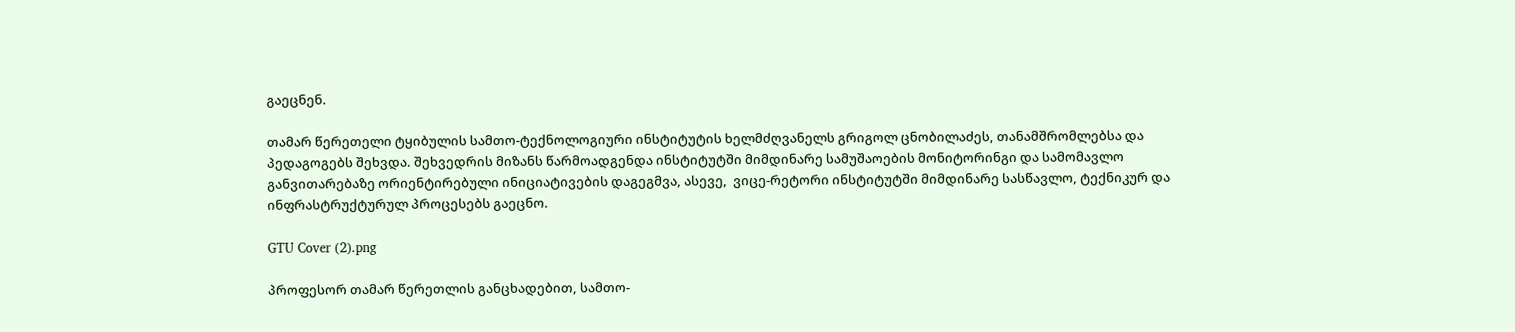გაეცნენ.

თამარ წერეთელი ტყიბულის სამთო-ტექნოლოგიური ინსტიტუტის ხელმძღვანელს გრიგოლ ცნობილაძეს, თანამშრომლებსა და პედაგოგებს შეხვდა. შეხვედრის მიზანს წარმოადგენდა ინსტიტუტში მიმდინარე სამუშაოების მონიტორინგი და სამომავლო განვითარებაზე ორიენტირებული ინიციატივების დაგეგმვა, ასევე,  ვიცე-რეტორი ინსტიტუტში მიმდინარე სასწავლო, ტექნიკურ და ინფრასტრუქტურულ პროცესებს გაეცნო.

GTU Cover (2).png

პროფესორ თამარ წერეთლის განცხადებით, სამთო-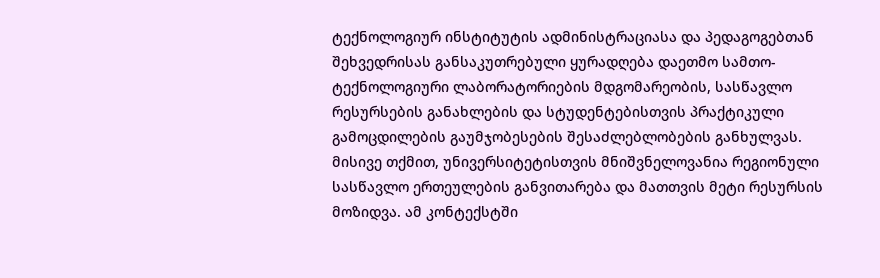ტექნოლოგიურ ინსტიტუტის ადმინისტრაციასა და პედაგოგებთან შეხვედრისას განსაკუთრებული ყურადღება დაეთმო სამთო-ტექნოლოგიური ლაბორატორიების მდგომარეობის, სასწავლო რესურსების განახლების და სტუდენტებისთვის პრაქტიკული გამოცდილების გაუმჯობესების შესაძლებლობების განხულვას. მისივე თქმით, უნივერსიტეტისთვის მნიშვნელოვანია რეგიონული სასწავლო ერთეულების განვითარება და მათთვის მეტი რესურსის მოზიდვა. ამ კონტექსტში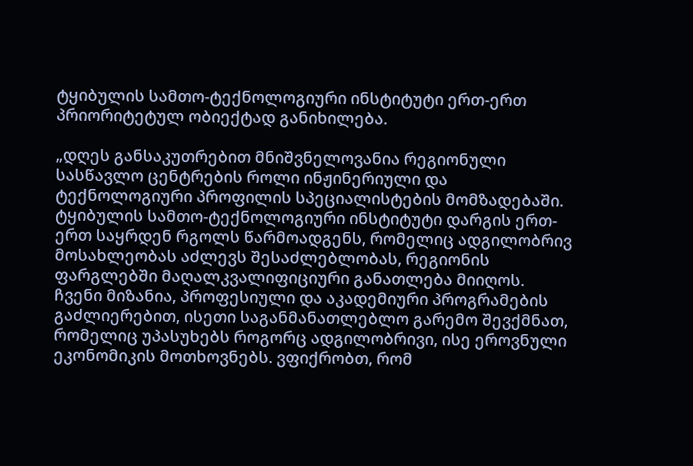ტყიბულის სამთო-ტექნოლოგიური ინსტიტუტი ერთ-ერთ პრიორიტეტულ ობიექტად განიხილება.

„დღეს განსაკუთრებით მნიშვნელოვანია რეგიონული სასწავლო ცენტრების როლი ინჟინერიული და ტექნოლოგიური პროფილის სპეციალისტების მომზადებაში. ტყიბულის სამთო-ტექნოლოგიური ინსტიტუტი დარგის ერთ-ერთ საყრდენ რგოლს წარმოადგენს, რომელიც ადგილობრივ მოსახლეობას აძლევს შესაძლებლობას, რეგიონის ფარგლებში მაღალკვალიფიციური განათლება მიიღოს. ჩვენი მიზანია, პროფესიული და აკადემიური პროგრამების გაძლიერებით, ისეთი საგანმანათლებლო გარემო შევქმნათ, რომელიც უპასუხებს როგორც ადგილობრივი, ისე ეროვნული ეკონომიკის მოთხოვნებს. ვფიქრობთ, რომ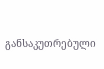განსაკუთრებული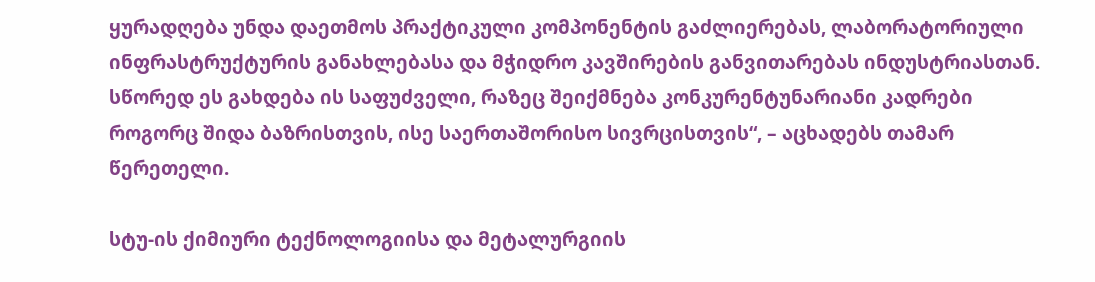ყურადღება უნდა დაეთმოს პრაქტიკული კომპონენტის გაძლიერებას, ლაბორატორიული ინფრასტრუქტურის განახლებასა და მჭიდრო კავშირების განვითარებას ინდუსტრიასთან. სწორედ ეს გახდება ის საფუძველი, რაზეც შეიქმნება კონკურენტუნარიანი კადრები როგორც შიდა ბაზრისთვის, ისე საერთაშორისო სივრცისთვის“, – აცხადებს თამარ წერეთელი.

სტუ-ის ქიმიური ტექნოლოგიისა და მეტალურგიის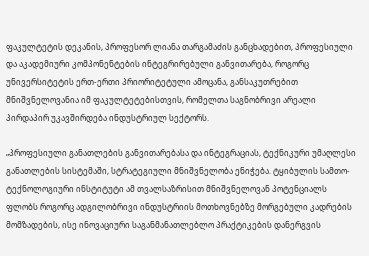ფაკულტეტის დეკანის, პროფესორ ლიანა თარგამაძის განცხადებით, პროფესიული და აკადემიური კომპონენტების ინტეგრირებული განვითარება, როგორც უნივერსიტეტის ერთ-ერთი პრიორიტეტული ამოცანა, განსაკუთრებით მნიშვნელოვანია იმ ფაკულტეტებისთვის, რომელთა საგნობრივი არეალი პირდაპირ უკავშირდება ინდუსტრიულ სექტორს.

„პროფესიული განათლების განვითარებასა და ინტეგრაციას, ტექნიკური უმაღლესი განათლების სისტემაში, სტრატეგიული მნიშვნელობა ენიჭება. ტყიბულის სამთო-ტექნოლოგიური ინსტიტუტი ამ თვალსაზრისით მნიშვნელოვან პოტენციალს ფლობს როგორც ადგილობრივი ინდუსტრიის მოთხოვნებზე მორგებული კადრების მომზადების, ისე ინოვაციური საგანმანათლებლო პრაქტიკების დანერგვის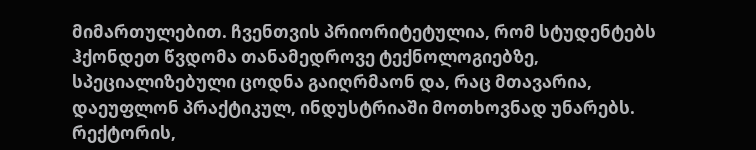მიმართულებით. ჩვენთვის პრიორიტეტულია, რომ სტუდენტებს ჰქონდეთ წვდომა თანამედროვე ტექნოლოგიებზე, სპეციალიზებული ცოდნა გაიღრმაონ და, რაც მთავარია, დაეუფლონ პრაქტიკულ, ინდუსტრიაში მოთხოვნად უნარებს. რექტორის,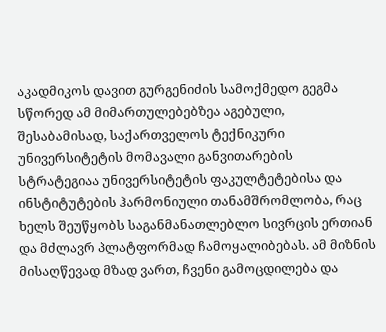აკადმიკოს დავით გურგენიძის სამოქმედო გეგმა სწორედ ამ მიმართულებებზეა აგებული, შესაბამისად, საქართველოს ტექნიკური უნივერსიტეტის მომავალი განვითარების სტრატეგიაა უნივერსიტეტის ფაკულტეტებისა და ინსტიტუტების ჰარმონიული თანამშრომლობა, რაც ხელს შეუწყობს საგანმანათლებლო სივრცის ერთიან და მძლავრ პლატფორმად ჩამოყალიბებას. ამ მიზნის მისაღწევად მზად ვართ, ჩვენი გამოცდილება და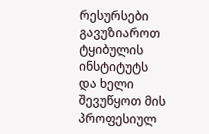რესურსები გავუზიაროთ ტყიბულის ინსტიტუტს და ხელი შევუწყოთ მის პროფესიულ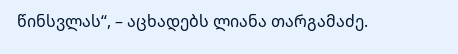წინსვლას“, – აცხადებს ლიანა თარგამაძე.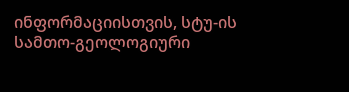ინფორმაციისთვის, სტუ-ის სამთო-გეოლოგიური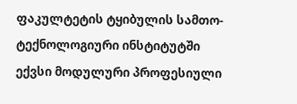ფაკულტეტის ტყიბულის სამთო-ტექნოლოგიური ინსტიტუტში ექვსი მოდულური პროფესიული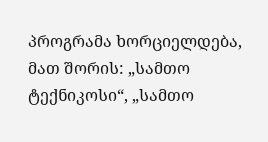პროგრამა ხორციელდება, მათ შორის: „სამთო ტექნიკოსი“, „სამთო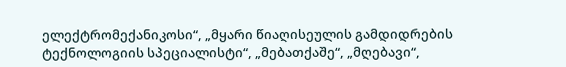ელექტრომექანიკოსი“, „მყარი წიაღისეულის გამდიდრების ტექნოლოგიის სპეციალისტი“, „მებათქაშე“, „მღებავი“,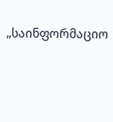„საინფორმაციო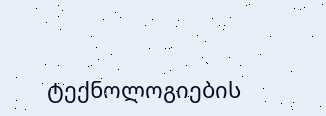ტექნოლოგიების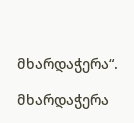მხარდაჭერა“.

მხარდაჭერა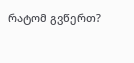რატომ გვწერთ?